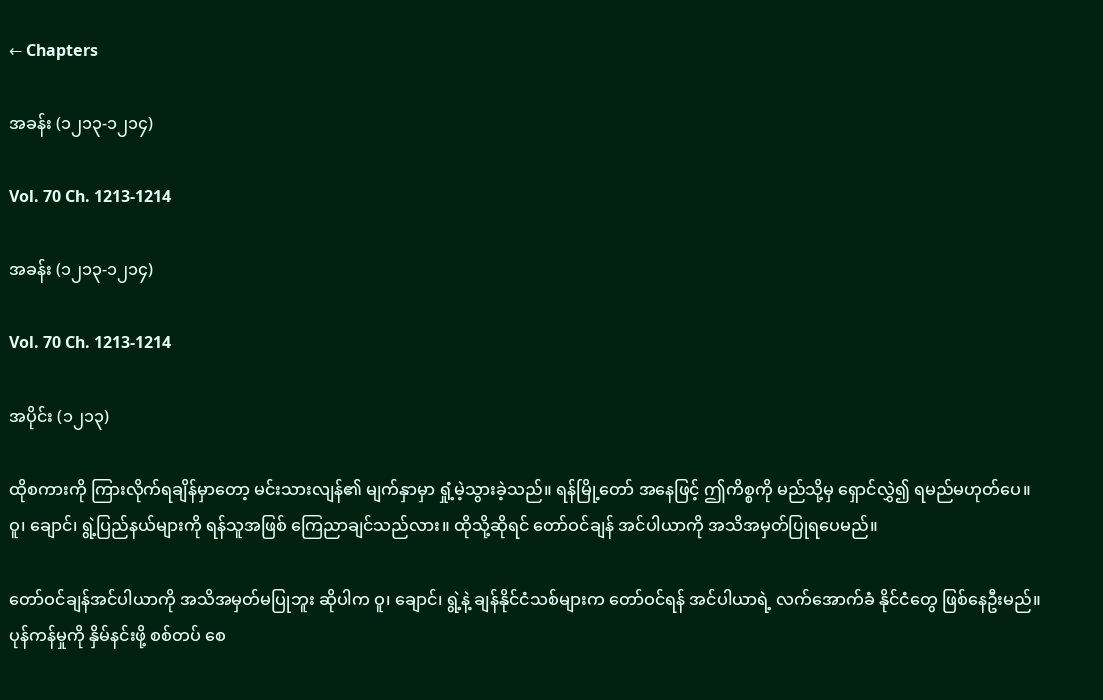← Chapters

အခန်း (၁၂၁၃-၁၂၁၄)

Vol. 70 Ch. 1213-1214

အခန်း (၁၂၁၃-၁၂၁၄)

Vol. 70 Ch. 1213-1214

အပိုင်း (၁၂၁၃)

ထိုစကားကို ကြားလိုက်ရချိန်မှာတော့ မင်းသားလျန်၏ မျက်နှာမှာ ရှုံ့မဲ့သွားခဲ့သည်။ ရန်မြို့တော် အနေဖြင့် ဤကိစ္စကို မည်သို့မှ ရှောင်လွှဲ၍ ရမည်မဟုတ်ပေ။ ဝူ၊ ချောင်၊ ရွဲ့ပြည်နယ်များကို ရန်သူအဖြစ် ကြေညာချင်သည်လား။ ထိုသို့ဆိုရင် တော်ဝင်ချန် အင်ပါယာကို အသိအမှတ်ပြုရပေမည်။

တော်ဝင်ချန်အင်ပါယာကို အသိအမှတ်မပြုဘူး ဆိုပါက ဝူ၊ ချောင်၊ ရွဲ့နဲ့ ချန်နိုင်ငံသစ်များက တော်ဝင်ရန် အင်ပါယာရဲ့ လက်အောက်ခံ နိုင်ငံတွေ ဖြစ်နေဦးမည်။ ပုန်ကန်မှုကို နှိမ်နင်းဖို့ စစ်တပ် စေ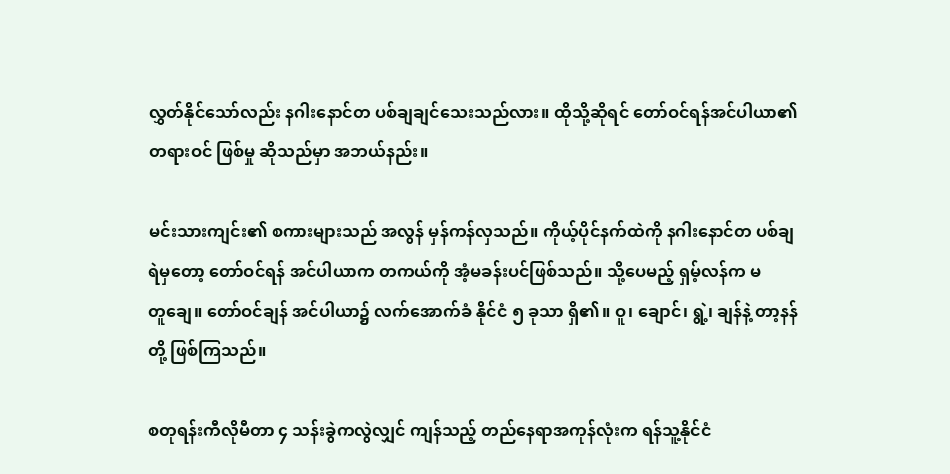လွှတ်နိုင်သော်လည်း နဂါးနောင်တ ပစ်ချချင်သေးသည်လား။ ထိုသို့ဆိုရင် တော်ဝင်ရန်အင်ပါယာ၏ တရားဝင် ဖြစ်မှု ဆိုသည်မှာ အဘယ်နည်း။

မင်းသားကျင်း၏ စကားများသည် အလွန် မှန်ကန်လှသည်။ ကိုယ့်ပိုင်နက်ထဲကို နဂါးနောင်တ ပစ်ချရဲမှတော့ တော်ဝင်ရန် အင်ပါယာက တကယ်ကို အံ့မခန်းပင်ဖြစ်သည်။ သို့ပေမည့် ရှမ့်လန်က မတူ‌ချေ။ တော်ဝင်ချန် အင်ပါယာ၌ လက်အောက်ခံ နိုင်ငံ ၅ ခုသာ ရှိ၏။ ဝူ၊ ချောင်၊ ရွဲ့၊ ချန်နဲ့ တာ့နန်တို့ ဖြစ်ကြသည်။

စတုရန်းကီလိုမီတာ ၄ သန်းခွဲကလွဲလျှင် ကျန်သည့် တည်နေရာအကုန်လုံးက ရန်သူ့နိုင်ငံ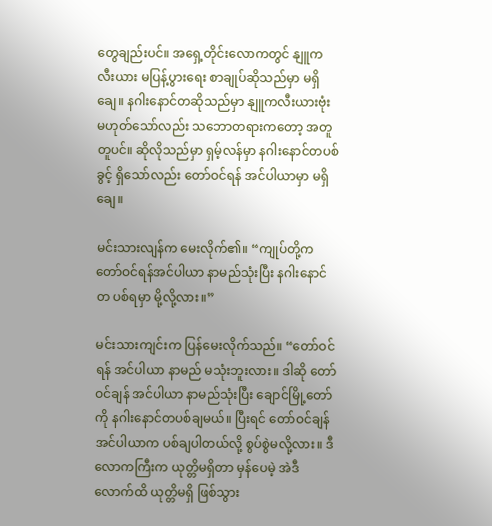တွေချည်းပင်။ အရှေ့တိုင်းလောကတွင် နျူကလီးယား မပြန့်ပွားရေး စာချုပ်ဆိုသည်မှာ မရှိချေ။ နဂါးနောင်တဆိုသည်မှာ နျူကလီးယားဗုံး မဟုတ်သော်လည်း သဘောတရားကတော့ အတူတူပင်။ ဆိုလိုသည်မှာ ရှမ့်လန်မှာ နဂါးနောင်တပစ်ခွင့် ရှိသော်လည်း တော်ဝင်ရန် အင်ပါယာမှာ မရှိချေ။

မင်းသားလျန်က မေးလိုက်၏။ “ကျုပ်တို့က တော်ဝင်ရန်အင်ပါယာ နာမည်သုံးပြီး နဂါးနောင်တ ပစ်ရမှာ မို့လို့လား။”

မင်းသားကျင်းက ပြန်မေးလိုက်သည်။ “တော်ဝင်ရန် အင်ပါယာ နာမည် မသုံးဘူးလား။ ဒါဆို တော်ဝင်ချန် အင်ပါယာ နာမည်သုံးပြီး ချောင်မြို့တော်ကို နဂါးနောင်တပစ်ချမယ်။ ပြီးရင် တော်ဝင်ချန် အင်ပါယာက ပစ်ချပါတယ်လို့ စွပ်စွဲမလို့လား။ ဒီလောကကြီးက ယုတ္တိမရှိတာ မှန်ပေမဲ့ အဲဒီလောက်ထိ ယုတ္တိမရှိ ဖြစ်သွား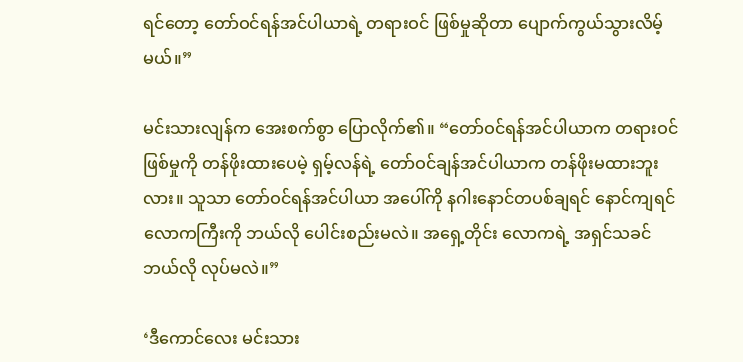ရင်တော့ တော်ဝင်ရန်အင်ပါယာရဲ့ တရားဝင် ဖြစ်မှုဆိုတာ ပျောက်ကွယ်သွားလိမ့်မယ်။”

မင်းသားလျန်က အေးစက်စွာ ပြောလိုက်၏။ “တော်ဝင်ရန်အင်ပါယာက တရားဝင် ဖြစ်မှုကို တန်ဖိုးထားပေမဲ့ ရှမ့်လန်ရဲ့ တော်ဝင်ချန်အင်ပါယာက တန်ဖိုးမထားဘူးလား။ သူသာ တော်ဝင်ရန်အင်ပါယာ အပေါ်ကို နဂါးနောင်တပစ်ချရင် နောင်ကျရင် လောကကြီးကို ဘယ်လို ပေါင်းစည်းမလဲ။ အရှေ့တိုင်း လောကရဲ့ အရှင်သခင် ဘယ်လို လုပ်မလဲ။”

‘ဒီကောင်လေး မင်းသား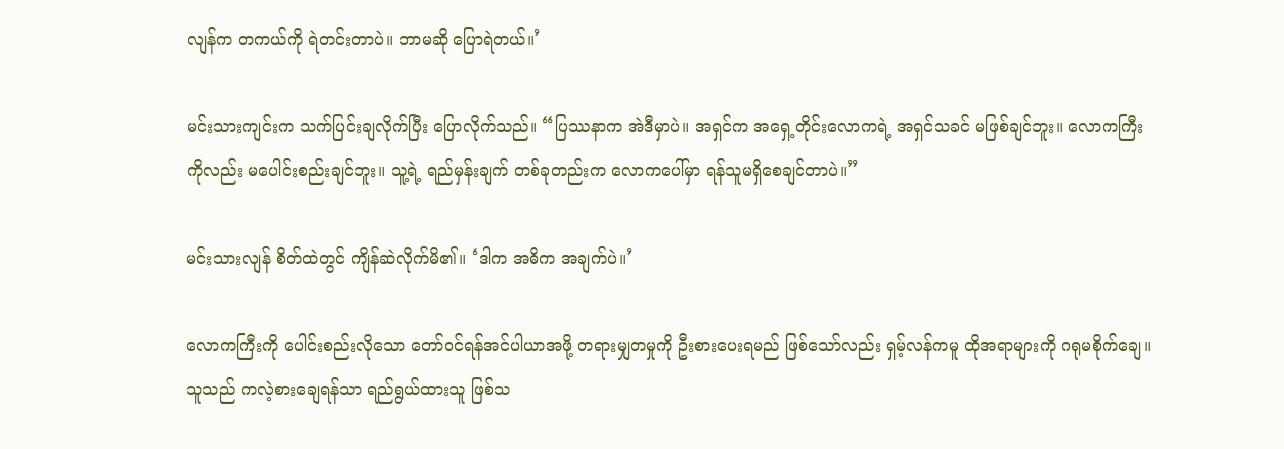လျန်က တကယ်ကို ရဲတင်းတာပဲ။ ဘာမဆို ပြောရဲတယ်။’

မင်းသားကျင်းက သက်ပြင်းချလိုက်ပြီး ပြောလိုက်သည်။ “ပြဿနာက အဲဒီမှာပဲ။ အရှင်က အရှေ့တိုင်းလောကရဲ့ အရှင်သခင် မဖြစ်ချင်ဘူး။ လောကကြီးကိုလည်း မပေါင်းစည်းချင်ဘူး။ သူ့ရဲ့ ရည်မှန်းချက် တစ်ခုတည်းက လောကပေါ်မှာ ရန်သူမရှိစေချင်တာပဲ။”

မင်းသားလျန် စိတ်ထဲတွင် ကျိန်ဆဲလိုက်မိ၏။ ‘ဒါက အဓိက အချက်ပဲ။’

လောကကြီးကို ပေါင်းစည်းလိုသော တော်ဝင်ရန်အင်ပါယာအဖို့ တရားမျှတမှုကို ဦးစားပေးရမည် ဖြစ်သော်လည်း ရှမ့်လန်ကမူ ထိုအရာများကို ဂရုမစိုက်ချေ။ သူသည် ကလဲ့စားချေရန်သာ ရည်ရွယ်ထားသူ ဖြစ်သ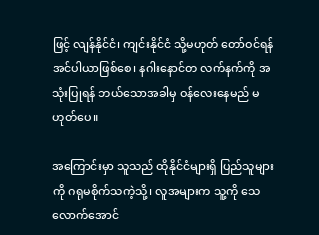ဖြင့် လျန်နိုင်ငံ၊ ကျင်းနိုင်ငံ သို့မဟုတ် တော်ဝင်ရန်အင်ပါယာဖြစ်စေ၊ နဂါးနောင်တ လက်နက်ကို အသုံးပြုရန် ဘယ်သောအခါမှ ဝန်လေးနေမည် မဟုတ်ပေ။

အကြောင်းမှာ သူသည် ထိုနိုင်ငံများရှိ ပြည်သူများကို ဂရုမစိုက်သကဲ့သို့၊ လူအများက သူ့ကို သေလောက်အောင်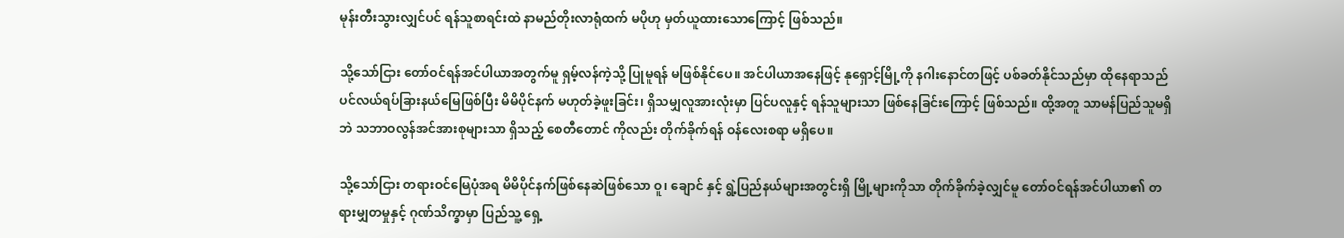မုန်းတီးသွားလျှင်ပင် ရန်သူစာရင်းထဲ နာမည်တိုးလာရုံထက် မပိုဟု မှတ်ယူထားသောကြောင့် ဖြစ်သည်။

သို့သော်ငြား တော်ဝင်ရန်အင်ပါယာအတွက်မူ ရှမ့်လန်ကဲ့သို့ ပြုမူရန် မဖြစ်နိုင်ပေ။ အင်ပါယာအနေဖြင့် နုရှောင့်မြို့ကို နဂါးနောင်တဖြင့် ပစ်ခတ်နိုင်သည်မှာ ထိုနေရာသည် ပင်လယ်ရပ်ခြားနယ်မြေဖြစ်ပြီး မိမိပိုင်နက် မဟုတ်ခဲ့ဖူးခြင်း၊ ရှိသမျှလူအားလုံးမှာ ပြင်ပလူနှင့် ရန်သူများသာ ဖြစ်နေခြင်းကြောင့် ဖြစ်သည်။ ထို့အတူ သာမန်ပြည်သူမရှိဘဲ သဘာဝလွန်အင်အားစုများသာ ရှိသည့် စေတီတောင် ကိုလည်း တိုက်ခိုက်ရန် ဝန်လေးစရာ မရှိပေ။

သို့သော်ငြား တရားဝင်မြေပုံအရ မိမိပိုင်နက်ဖြစ်နေဆဲဖြစ်သော ဝူ၊ ချောင် နှင့် ရွဲ့ပြည်နယ်များအတွင်းရှိ မြို့များကိုသာ တိုက်ခိုက်ခဲ့လျှင်မူ တော်ဝင်ရန်အင်ပါယာ၏ တရားမျှတမှုနှင့် ဂုဏ်သိက္ခာမှာ ပြည်သူ့ ရှေ့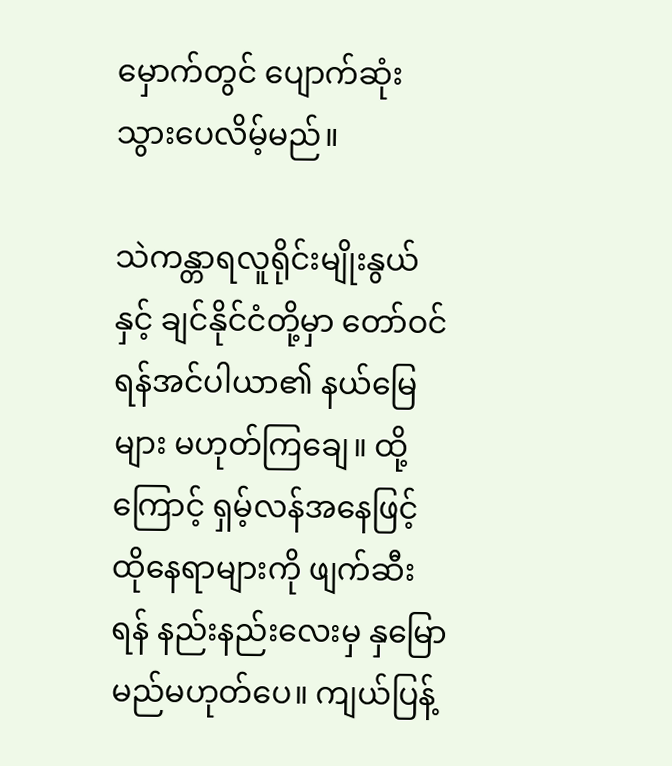မှောက်တွင် ပျောက်ဆုံးသွားပေလိမ့်မည်။

သဲကန္တာရလူရိုင်းမျိုးနွယ်နှင့် ချင်နိုင်ငံတို့မှာ တော်ဝင်ရန်အင်ပါယာ၏ နယ်မြေများ မဟုတ်ကြချေ။ ထို့ကြောင့် ရှမ့်လန်အနေဖြင့် ထိုနေရာများကို ဖျက်ဆီးရန် နည်းနည်းလေးမှ နှမြောမည်မဟုတ်ပေ။ ကျယ်ပြန့်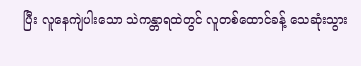ပြီး လူနေကျဲပါးသော သဲကန္တာရထဲတွင် လူတစ်ထောင်ခန့် သေဆုံးသွား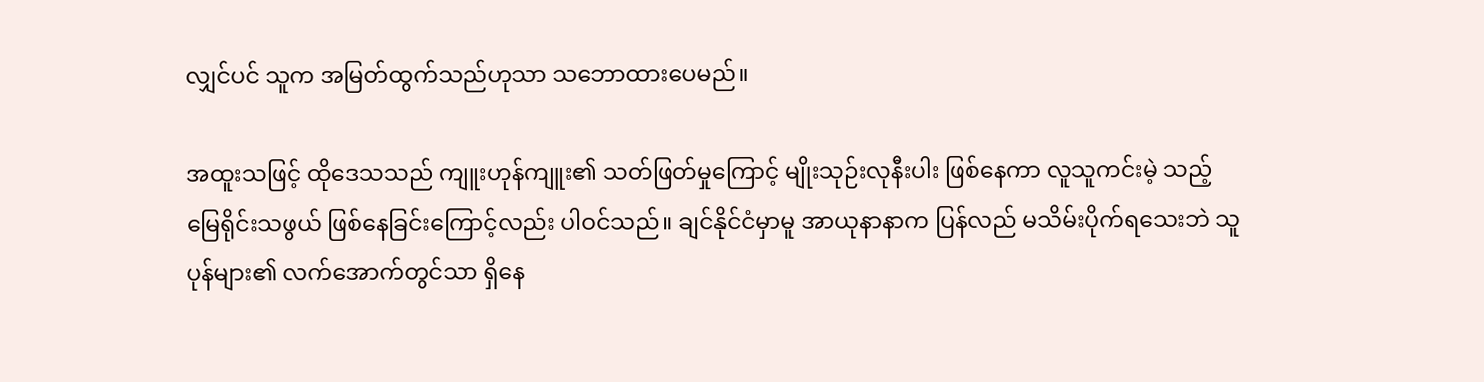လျှင်ပင် သူက အမြတ်ထွက်သည်ဟုသာ သဘောထားပေမည်။

အထူးသဖြင့် ထိုဒေသသည် ကျူးဟုန်ကျူး၏ သတ်ဖြတ်မှုကြောင့် မျိုးသုဉ်းလုနီးပါး ဖြစ်နေကာ လူသူကင်းမဲ့ သည့် မြေရိုင်းသဖွယ် ဖြစ်နေခြင်းကြောင့်လည်း ပါဝင်သည်။ ချင်နိုင်ငံမှာမူ အာယုနာနာက ပြန်လည် မသိမ်းပိုက်ရသေးဘဲ သူပုန်များ၏ လက်အောက်တွင်သာ ရှိနေ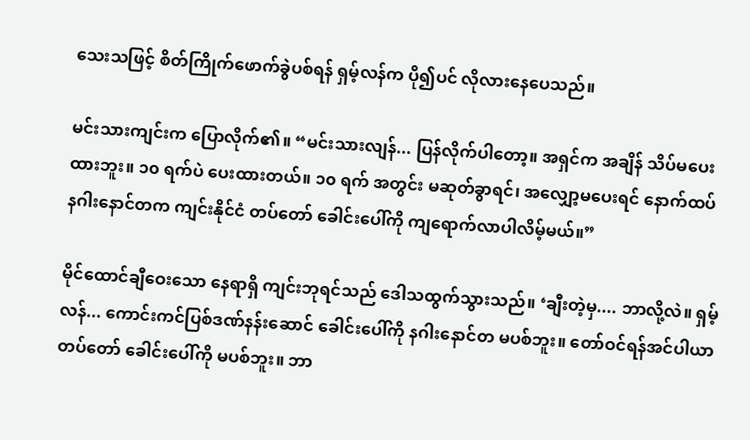သေးသဖြင့် စိတ်ကြိုက်ဖောက်ခွဲပစ်ရန် ရှမ့်လန်က ပို၍ပင် လိုလားနေပေသည်။

မင်းသားကျင်းက ပြောလိုက်၏။ “မင်းသားလျန်... ပြန်လိုက်ပါတော့။ အရှင်က အချိန် သိပ်မပေးထားဘူး။ ၁၀ ရက်ပဲ ပေးထားတယ်။ ၁၀ ရက် အတွင်း မဆုတ်ခွာရင်၊ အလျှော့မပေးရင် နောက်ထပ် နဂါးနောင်တက ကျင်းနိုင်ငံ တပ်တော် ခေါင်းပေါ်ကို ကျရောက်လာပါလိမ့်မယ်။”

မိုင်ထောင်ချီဝေးသော နေရာရှိ ကျင်းဘုရင်သည် ဒေါသထွက်သွားသည်။ ‘ချီးတဲ့မှ.... ဘာလို့လဲ။ ရှမ့်လန်... ကောင်းကင်ပြစ်ဒဏ်နန်းဆောင် ခေါင်းပေါ်ကို နဂါးနောင်တ မပစ်ဘူး။ တော်ဝင်ရန်အင်ပါယာ တပ်တော် ခေါင်းပေါ်ကို မပစ်ဘူး။ ဘာ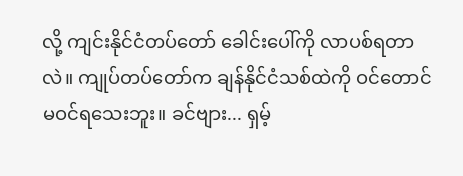လို့ ကျင်းနိုင်ငံတပ်တော် ခေါင်းပေါ်ကို လာပစ်ရတာလဲ။ ကျုပ်တပ်တော်က ချန်နိုင်ငံသစ်ထဲကို ဝင်တောင် မဝင်ရသေးဘူး။ ခင်ဗျား... ရှမ့်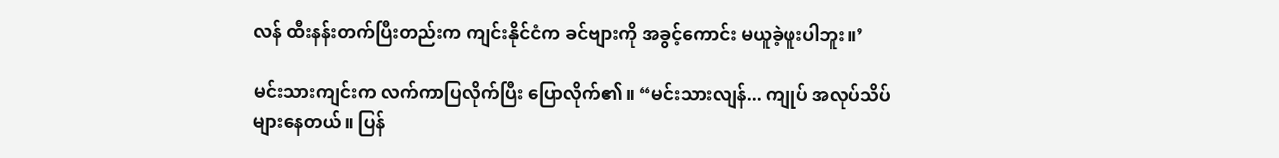လန် ထီးနန်းတက်ပြီးတည်းက ကျင်းနိုင်ငံက ခင်ဗျားကို အခွင့်ကောင်း မယူခဲ့ဖူးပါဘူး။’

မင်းသားကျင်းက လက်ကာပြလိုက်ပြီး ပြောလိုက်၏။ “မင်းသားလျန်... ကျုပ် အလုပ်သိပ်များနေတယ်။ ပြန်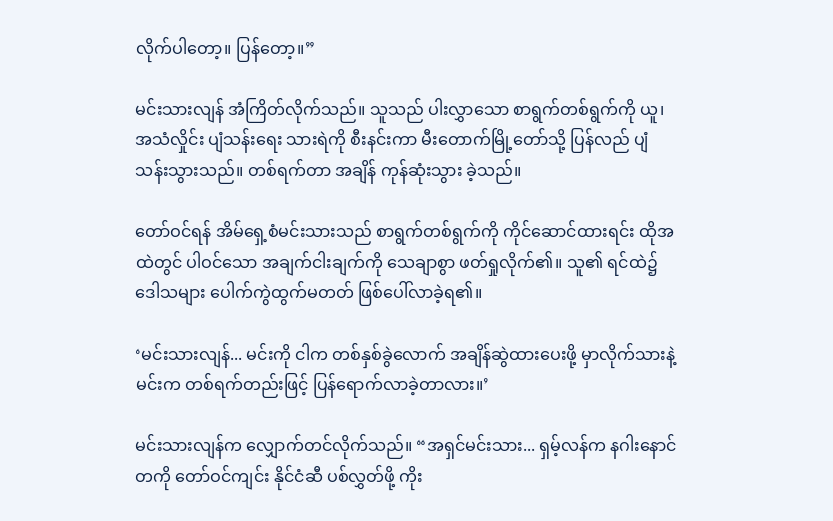လိုက်ပါတော့။ ပြန်တော့။”

မင်းသားလျန် အံကြိတ်လိုက်သည်။ သူသည် ပါးလွှာသော စာရွက်တစ်ရွက်ကို ယူ၊ အသံလှိုင်း ပျံသန်းရေး သားရဲကို စီးနင်းကာ မီးတောက်မြို့တော်သို့ ပြန်လည် ပျံသန်းသွားသည်။ တစ်ရက်တာ အချိန် ကုန်ဆုံးသွား ခဲ့သည်။

တော်ဝင်ရန် အိမ်ရှေ့စံမင်းသားသည် စာရွက်တစ်ရွက်ကို ကိုင်ဆောင်ထားရင်း ထိုအထဲတွင် ပါဝင်သော အချက်ငါးချက်ကို သေချာစွာ ဖတ်ရှုလိုက်၏။ သူ၏ ရင်ထဲ၌ ဒေါသများ ပေါက်ကွဲထွက်မတတ် ဖြစ်ပေါ်လာခဲ့ရ၏။

‘မင်းသားလျန်... မင်းကို ငါက တစ်နှစ်ခွဲလောက် အချိန်ဆွဲထားပေးဖို့ မှာလိုက်သားနဲ့ မင်းက တစ်ရက်တည်းဖြင့် ပြန်ရောက်လာခဲ့တာလား။’

မင်းသားလျန်က လျှောက်တင်လိုက်သည်။ “အရှင်မင်းသား... ရှမ့်လန်က နဂါးနောင်တကို တော်ဝင်ကျင်း နိုင်ငံဆီ ပစ်လွှတ်ဖို့ ကိုး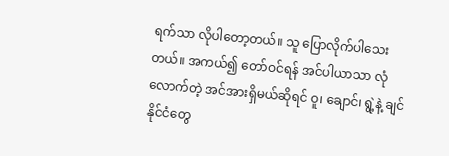ရက်သာ လိုပါတော့တယ်။ သူ ပြောလိုက်ပါသေးတယ်။ အကယ်၍ တော်ဝင်ရန် အင်ပါယာသာ လုံလောက်တဲ့ အင်အားရှိမယ်ဆိုရင် ဝူ၊ ချောင်၊ ရွဲ့နဲ့ ချင်နိုင်ငံတွေ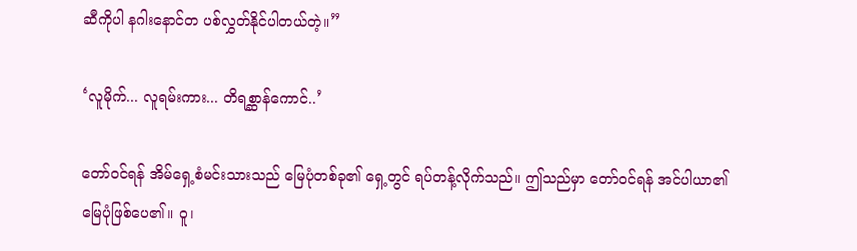ဆီကိုပါ နဂါးနောင်တ ပစ်လွှတ်နိုင်ပါတယ်တဲ့။”

‘လူမိုက်... လူရမ်းကား... တိရစ္ဆာန်ကောင်..’

တော်ဝင်ရန် အိမ်ရှေ့စံမင်းသားသည် မြေပုံတစ်ခု၏ ရှေ့တွင် ရပ်တန့်လိုက်သည်။ ဤသည်မှာ တော်ဝင်ရန် အင်ပါယာ၏ မြေပုံဖြစ်ပေ၏။ ဝူ၊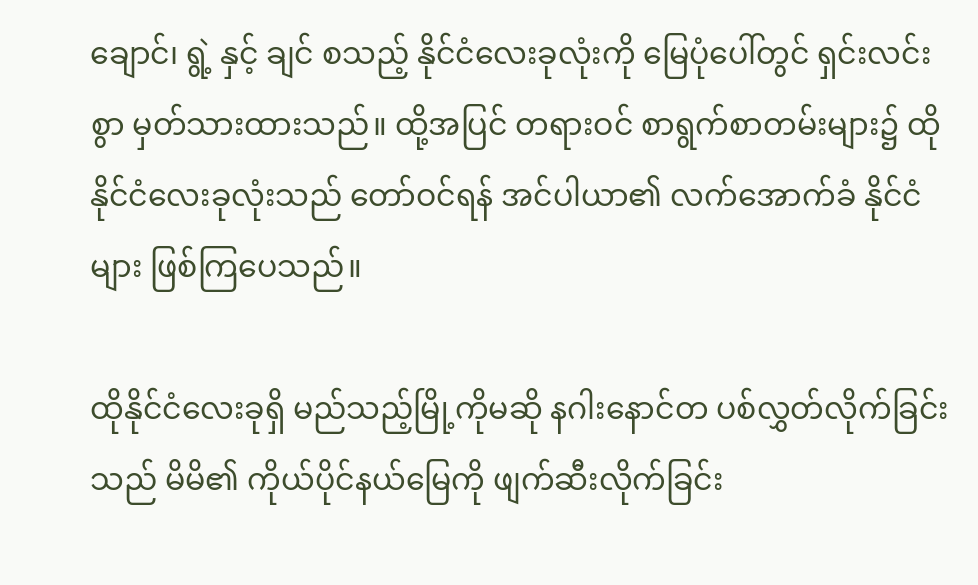ချောင်၊ ရွဲ့ နှင့် ချင် စသည့် နိုင်ငံလေးခုလုံးကို မြေပုံပေါ်တွင် ရှင်းလင်းစွာ မှတ်သားထားသည်။ ထို့အပြင် တရားဝင် စာရွက်စာတမ်းများ၌ ထိုနိုင်ငံလေးခုလုံးသည် တော်ဝင်ရန် အင်ပါယာ၏ လက်အောက်ခံ နိုင်ငံများ ဖြစ်ကြပေသည်။

ထိုနိုင်ငံလေးခုရှိ မည်သည့်မြို့ကိုမဆို နဂါးနောင်တ ပစ်လွှတ်လိုက်ခြင်းသည် မိမိ၏ ကိုယ်ပိုင်နယ်မြေကို ဖျက်ဆီးလိုက်ခြင်း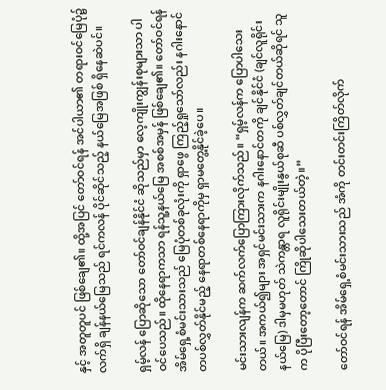နှင့် အတူတူပင် ဖြစ်ချေ၏။ ထို့အပြင် တော်ဝင်ရန် အင်ပါယာ၏ တရားဝင်မြေပုံ၌ လက်ရှိ ချန်နယ်မြေသည် ရင်ကလန် ပိုင်ဆိုင်သည့် နယ်မြေအဖြစ် ရှိနေဆဲပင်။

ရှမ့်လန် ပြောဆိုသော တော်ဝင်ချန်နိုင်ငံ ဆိုသည်မှာ လေ့ကျိုးကျွန်းစုများသာ ပါဝင်ပေသည်။ ထိုနေရာကသာ ရန်သူ့နယ်မြေ အစစ်အမှန် ဖြစ်ချေ၏။ တော်ဝင်ရန် အိမ်ရှေ့စံမင်းသားသည် မြေပုံတစ်ခုလုံးကို ရှာဖွေ ကြည့်ရှုသော်လည်း နဂါးနောင်တပစ်လွှတ်နိုင်မည့် နေရာတစ်နေရာကိုမှ ရှာမတွေ့နိုင်ခဲ့ပေ။

မင်းသားလျန်က ဆက်လက်ပြောကြားလိုက်သည်။ “ရှမ့်လန်က ပြောပါသေးတယ်။ အကယ်၍များ အရှင်မင်းသားက နဂါးနောင်တကို ချင်နိုင်ငံ (ချင်လူရိုင်းနယ်မြေ) ဒါမှမဟုတ် သဲကန္တာရ လူရိုင်းမျိုးနွယ်စုဆီ ပစ်လွှတ်ချင်တယ်ဆိုရင် သူက ပိုပြီးတော့တောင် ကြိုဆိုပါသေးတယ်တဲ့။”

တော်ဝင်ရန် အိမ်ရှေ့စံမင်းသားသည် အံကို တင်းတင်းကြိတ်လိုက်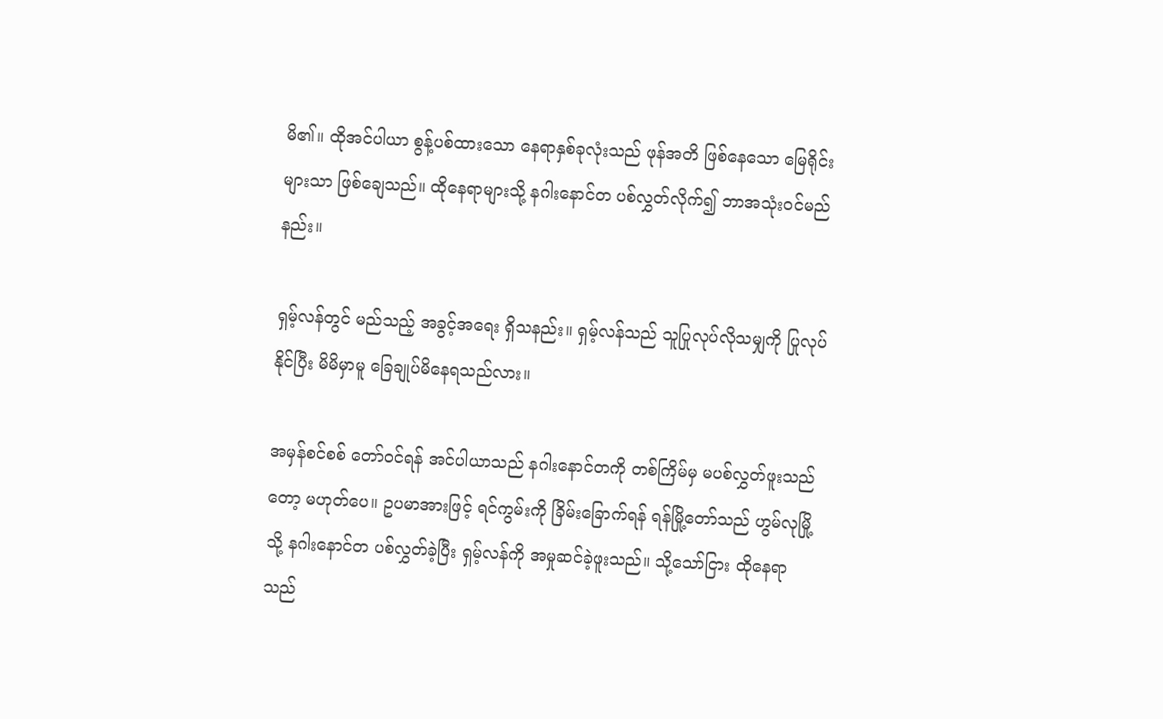မိ၏။ ထိုအင်ပါယာ စွန့်ပစ်ထားသော နေရာနှစ်ခုလုံးသည် ဖုန်အတိ ဖြစ်နေသော မြေရိုင်းများသာ ဖြစ်ချေသည်။ ထိုနေရာများသို့ နဂါးနောင်တ ပစ်လွှတ်လိုက်၍ ဘာအသုံးဝင်မည်နည်း။

ရှမ့်လန်တွင် မည်သည့် အခွင့်အရေး ရှိသနည်း။ ရှမ့်လန်သည် သူပြုလုပ်လိုသမျှကို ပြုလုပ်နိုင်ပြီး မိမိမှာမူ ခြေချုပ်မိနေရသည်လား။

အမှန်စင်စစ် တော်ဝင်ရန် အင်ပါယာသည် နဂါးနောင်တကို တစ်ကြိမ်မှ မပစ်လွှတ်ဖူးသည်တော့ မဟုတ်ပေ။ ဥပမာအားဖြင့် ရင်ကွမ်းကို ခြိမ်းခြောက်ရန် ရန်မြို့တော်သည် ဟွမ်လုမြို့သို့ နဂါးနောင်တ ပစ်လွှတ်ခဲ့ပြီး ရှမ့်လန်ကို အမှုဆင်ခဲ့ဖူးသည်။ သို့သော်ငြား ထိုနေရာသည်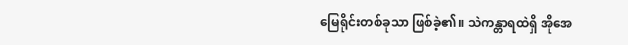မြေရိုင်းတစ်ခုသာ ဖြစ်ခဲ့၏။ သဲကန္တာရထဲရှိ အိုအေ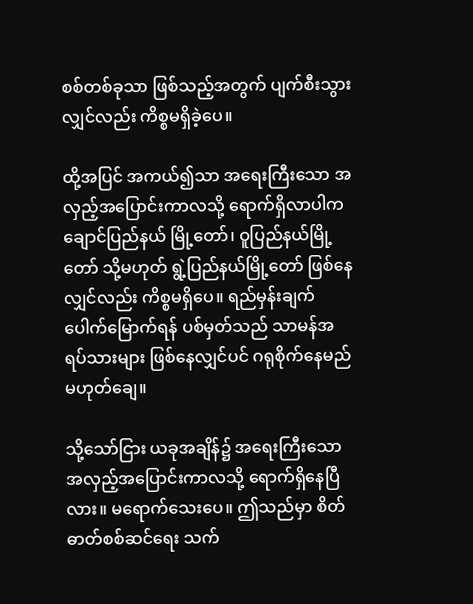စစ်တစ်ခုသာ ဖြစ်သည့်အတွက် ပျက်စီးသွားလျှင်လည်း ကိစ္စမရှိခဲ့ပေ။

ထို့အပြင် အကယ်၍သာ အရေးကြီးသော အလှည့်အပြောင်းကာလသို့ ရောက်ရှိလာပါက ချောင်ပြည်နယ် မြို့တော်၊ ဝူပြည်နယ်မြို့တော် သို့မဟုတ် ရွဲ့ပြည်နယ်မြို့တော် ဖြစ်နေလျှင်လည်း ကိစ္စမရှိပေ။ ရည်မှန်းချက် ပေါက်မြောက်ရန် ပစ်မှတ်သည် သာမန်အရပ်သားများ ဖြစ်နေလျှင်ပင် ဂရုစိုက်နေမည် မဟုတ်ချေ။

သို့သော်ငြား ယခုအချိန်၌ အရေးကြီးသော အလှည့်အပြောင်းကာလသို့ ရောက်ရှိနေပြီလား။ မရောက်သေးပေ။ ဤသည်မှာ စိတ်ဓာတ်စစ်ဆင်ရေး သက်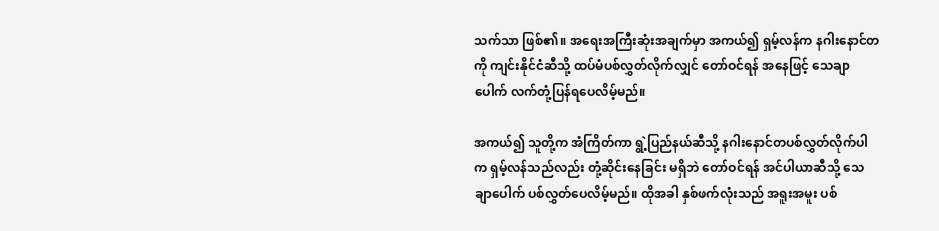သက်သာ ဖြစ်၏။ အရေးအကြီးဆုံးအချက်မှာ အကယ်၍ ရှမ့်လန်က နဂါးနောင်တကို ကျင်းနိုင်ငံဆီသို့ ထပ်မံပစ်လွှတ်လိုက်လျှင် တော်ဝင်ရန် အနေဖြင့် သေချာပေါက် လက်တုံ့ပြန်ရပေလိမ့်မည်။

အကယ်၍ သူတို့က အံကြိတ်ကာ ရွဲ့ပြည်နယ်ဆီသို့ နဂါးနောင်တပစ်လွှတ်လိုက်ပါက ရှမ့်လန်သည်လည်း တုံ့ဆိုင်းနေခြင်း မရှိဘဲ တော်ဝင်ရန် အင်ပါယာဆီသို့ သေချာပေါက် ပစ်လွှတ်ပေလိမ့်မည်။ ထိုအခါ နှစ်ဖက်လုံးသည် အရူးအမူး ပစ်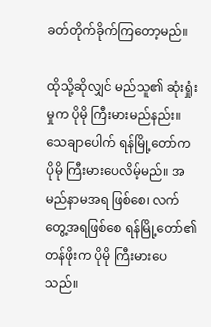ခတ်တိုက်ခိုက်ကြတော့မည်။

ထိုသို့ဆိုလျှင် မည်သူ၏ ဆုံးရှုံးမှုက ပိုမို ကြီးမားမည်နည်း။ သေချာပေါက် ရန်မြို့တော်က ပိုမို ကြီးမားပေလိမ့်မည်။ အမည်နာမအရ ဖြစ်စေ၊ လက်တွေ့အရဖြစ်စေ ရန်မြို့တော်၏ တန်ဖိုးက ပိုမို ကြီးမားပေသည်။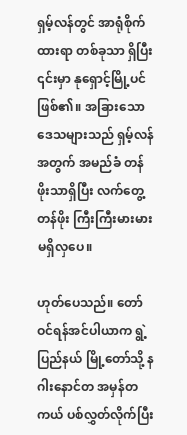ရှမ့်လန်တွင် အာရုံစိုက်ထားရာ တစ်ခုသာ ရှိပြီး ၎င်းမှာ နုရှောင့်မြို့ပင် ဖြစ်၏။ အခြားသော ဒေသများသည် ရှမ့်လန်အတွက် အမည်ခံ တန်ဖိုးသာရှိပြီး လက်တွေ့တန်ဖိုး ကြီးကြီးမားမား မရှိလှပေ။

ဟုတ်ပေသည်။ တော်ဝင်ရန်အင်ပါယာက ရွဲ့ပြည်နယ် မြို့တော်သို့ နဂါးနောင်တ အမှန်တကယ် ပစ်လွှတ်လိုက်ပြီး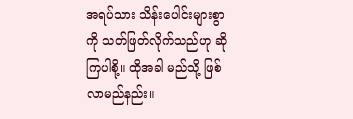အရပ်သား သိန်းပေါင်းများစွာကို သတ်ဖြတ်လိုက်သည်ဟု ဆိုကြပါစို့။ ထိုအခါ မည်သို့ ဖြစ်လာမည်နည်း။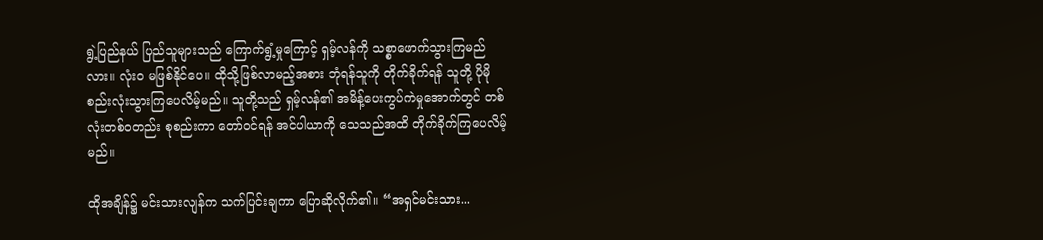ရွဲ့ပြည်နယ် ပြည်သူများသည် ကြောက်ရွံ့မှုကြောင့် ရှမ့်လန်ကို သစ္စာဖောက်သွားကြမည်လား။ လုံးဝ မဖြစ်နိုင်ပေ။ ထိုသို့ဖြစ်လာမည့်အစား ဘုံရန်သူကို တိုက်ခိုက်ရန် သူတို့ ပိုမို စည်းလုံးသွားကြပေလိမ့်မည်။ သူတို့သည် ရှမ့်လန်၏ အမိန့်ပေးကွပ်ကဲမှုအောက်တွင် တစ်လုံးတစ်ဝတည်း စုစည်းကာ တော်ဝင်ရန် အင်ပါယာကို သေသည်အထိ တိုက်ခိုက်ကြပေလိမ့်မည်။

ထိုအချိန်၌ မင်းသားလျန်က သက်ပြင်းချကာ ပြောဆိုလိုက်၏။ “အရှင်မင်းသား...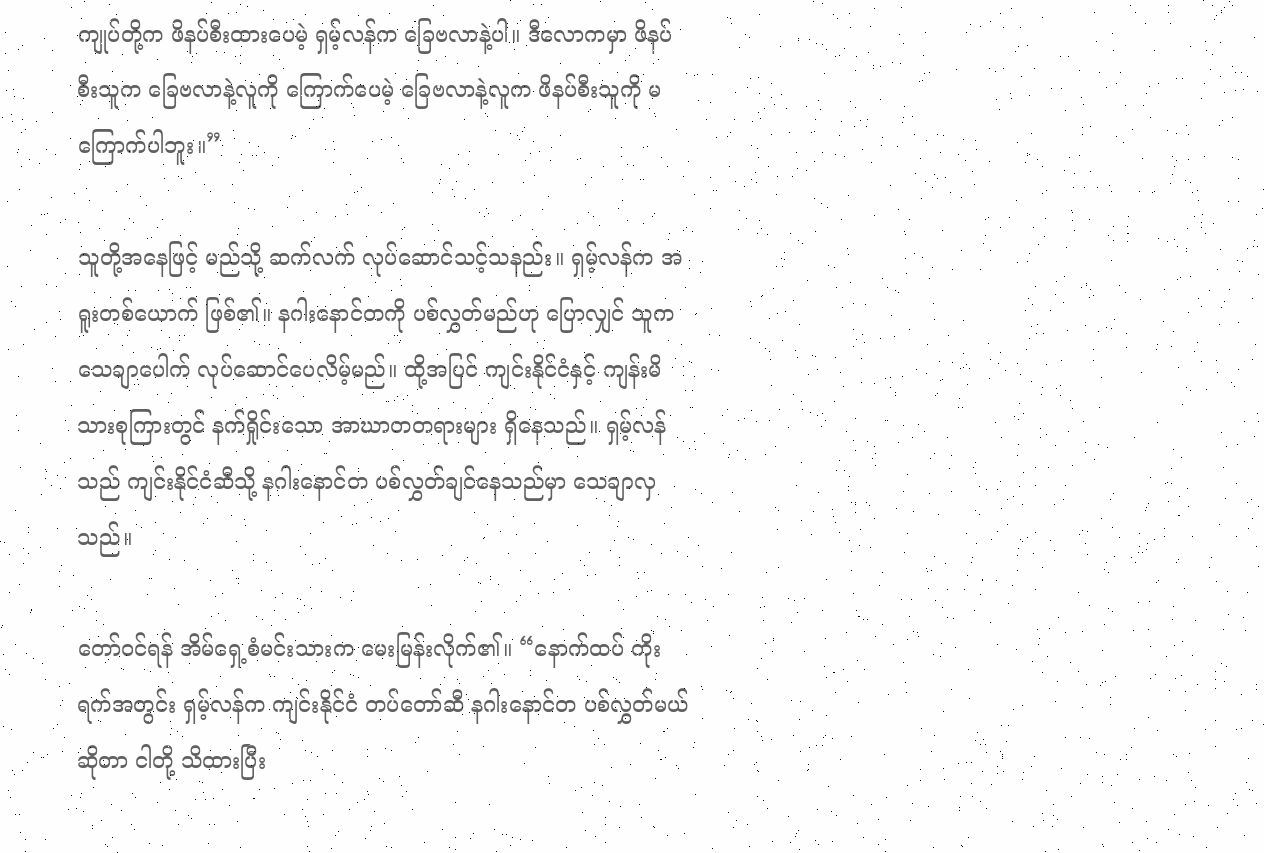ကျုပ်တို့က ဖိနပ်စီးထားပေမဲ့ ရှမ့်လန်က ခြေဗလာနဲ့ပါ။ ဒီလောကမှာ ဖိနပ်စီးသူက ခြေဗလာနဲ့လူကို ကြောက်ပေမဲ့ ခြေဗလာနဲ့လူက ဖိနပ်စီးသူကို မကြောက်ပါဘူး။”

သူတို့အနေဖြင့် မည်သို့ ဆက်လက် လုပ်ဆောင်သင့်သနည်း။ ရှမ့်လန်က အရူးတစ်ယောက် ဖြစ်၏။ နဂါးနောင်တကို ပစ်လွှတ်မည်ဟု ပြောလျှင် သူက သေချာပေါက် လုပ်ဆောင်ပေလိမ့်မည်။ ထို့အပြင် ကျင်းနိုင်ငံနှင့် ကျန်းမိသားစုကြားတွင် နက်ရှိုင်းသော အာဃာတတရားများ ရှိနေသည်။ ရှမ့်လန်သည် ကျင်းနိုင်ငံဆီသို့ နဂါးနောင်တ ပစ်လွှတ်ချင်နေသည်မှာ သေချာလှသည်။

တော်ဝင်ရန် အိမ်ရှေ့စံမင်းသားက မေးမြန်းလိုက်၏။ “နောက်ထပ် ကိုးရက်အတွင်း ရှမ့်လန်က ကျင်းနိုင်ငံ တပ်တော်ဆီ နဂါးနောင်တ ပစ်လွှတ်မယ်ဆိုတာ ငါတို့ သိထားပြီး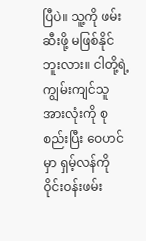ပြီပဲ။ သူ့ကို ဖမ်းဆီးဖို့ မဖြစ်နိုင်ဘူးလား။ ငါတို့ရဲ့ ကျွမ်းကျင်သူအားလုံးကို စုစည်းပြီး ဝေဟင်မှာ ရှမ့်လန်ကို ဝိုင်းဝန်းဖမ်း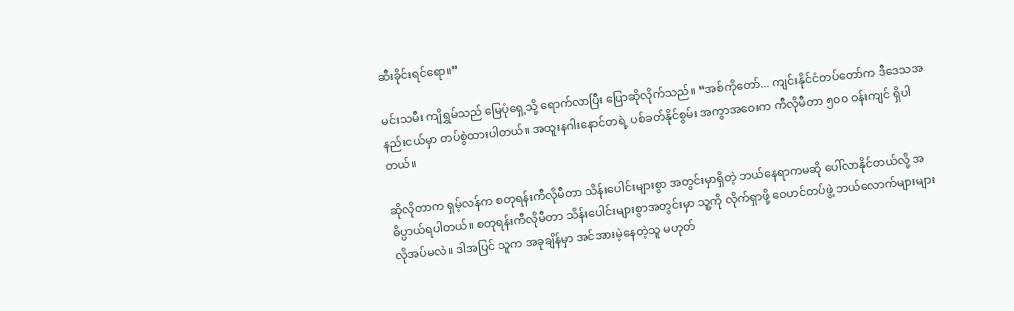ဆီးခိုင်းရင်ရော။”

မင်းသမီး ကျိရွှမ်သည် မြေပုံရှေ့သို့ ရောက်လာပြီး ပြောဆိုလိုက်သည်။ “အစ်ကိုတော်... ကျင်းနိုင်ငံတပ်တော်က ဒီဒေသအနည်းငယ်မှာ တပ်စွဲထားပါတယ်။ အထူးနဂါးနောင်တရဲ့ ပစ်ခတ်နိုင်စွမ်း အကွာအဝေးက ကီလိုမီတာ ၅၀၀ ဝန်းကျင် ရှိပါတယ်။

ဆိုလိုတာက ရှမ့်လန်က စတုရန်းကီလိုမီတာ သိန်းပေါင်းများစွာ အတွင်းမှာရှိတဲ့ ဘယ်နေရာကမဆို ပေါ်လာနိုင်တယ်လို့ အဓိပ္ပာယ်ရပါတယ်။ စတုရန်းကီလိုမီတာ သိန်းပေါင်းများစွာအတွင်းမှာ သူ့ကို လိုက်ရှာဖို့ ဝေဟင်တပ်ဖွဲ့ ဘယ်လောက်များများ လိုအပ်မလဲ။ ဒါအပြင် သူက အခုချိန်မှာ အင်အားမဲ့နေတဲ့သူ မဟုတ်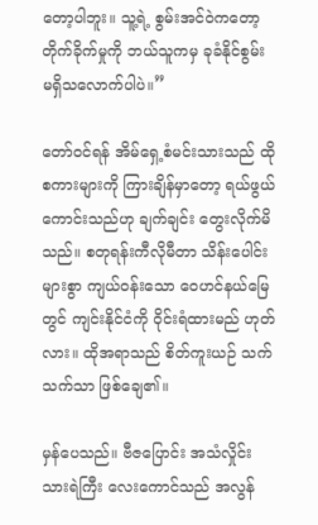တော့ပါဘူး။ သူ့ရဲ့ စွမ်းအင်ဝဲကတော့ တိုက်ခိုက်မှုကို ဘယ်သူကမှ ခုခံနိုင်စွမ်း မရှိသလောက်ပါပဲ။”

တော်ဝင်ရန် အိမ်ရှေ့စံမင်းသားသည် ထိုစကားများကို ကြားချိန်မှာတော့ ရယ်ဖွယ်ကောင်းသည်ဟု ချက်ချင်း တွေးလိုက်မိသည်။ စတုရန်းကီလိုမီတာ သိန်းပေါင်းများစွာ ကျယ်ဝန်းသော ဝေဟင်နယ်မြေတွင် ကျင်းနိုင်ငံကို ဝိုင်းရံထားမည် ဟုတ်လား။ ထိုအရာသည် စိတ်ကူးယဉ် သက်သက်သာ ဖြစ်ချေ၏။

မှန်ပေသည်။ ဗီဇပြောင်း အသံလှိုင်း သားရဲကြီး လေးကောင်သည် အလွန်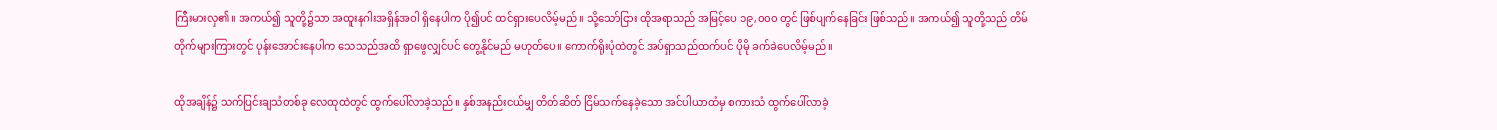ကြီးမားလှ၏။ အကယ်၍ သူတို့၌သာ အထူးနဂါးအရှိန်အဝါ ရှိနေပါက ပို၍ပင် ထင်ရှားပေလိမ့်မည်။ သို့သော်ငြား ထိုအရာသည် အမြင့်ပေ ၁၉,၀၀၀ တွင် ဖြစ်ပျက်နေခြင်း ဖြစ်သည်။ အကယ်၍ သူတို့သည် တိမ်တိုက်များကြားတွင် ပုန်းအောင်းနေပါက သေသည်အထိ ရှာဖွေလျှင်ပင် တွေ့နိုင်မည် မဟုတ်ပေ။ ကောက်ရိုးပုံထဲတွင် အပ်ရှာသည်ထက်ပင် ပိုမို ခက်ခဲပေလိမ့်မည်။

ထိုအချိန်၌ သက်ပြင်းချသံတစ်ခု လေထုထဲတွင် ထွက်ပေါ်လာခဲ့သည်။ နှစ်အနည်းငယ်မျှ တိတ်ဆိတ် ငြိမ်သက်နေခဲ့သော အင်ပါယာထံမှ စကားသံ ထွက်ပေါ်လာခဲ့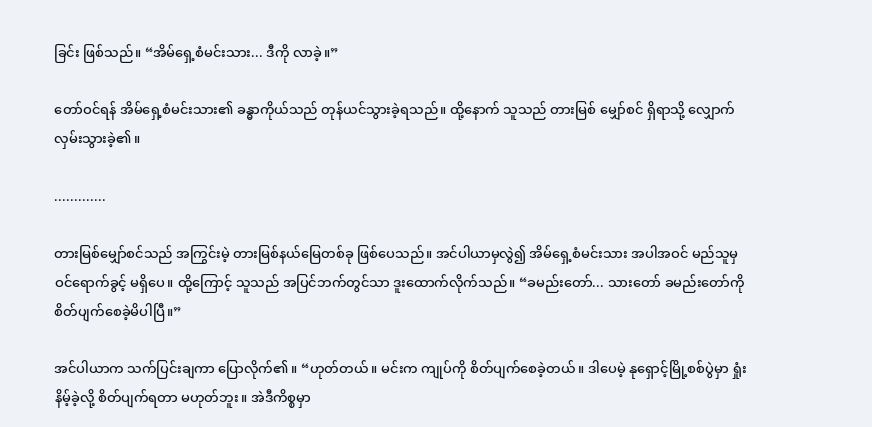ခြင်း ဖြစ်သည်။ “အိမ်ရှေ့စံမင်းသား... ဒီကို လာခဲ့။”

တော်ဝင်ရန် အိမ်ရှေ့စံမင်းသား၏ ခန္ဓာကိုယ်သည် တုန်ယင်သွားခဲ့ရသည်။ ထို့နောက် သူသည် တားမြစ် မျှော်စင် ရှိရာသို့ လျှောက်လှမ်းသွားခဲ့၏။

.............

တားမြစ်မျှော်စင်သည် အကြွင်းမဲ့ တားမြစ်နယ်မြေတစ်ခု ဖြစ်ပေသည်။ အင်ပါယာမှလွဲ၍ အိမ်ရှေ့စံမင်းသား အပါအဝင် မည်သူမှ ဝင်ရောက်ခွင့် မရှိပေ။ ထို့ကြောင့် သူသည် အပြင်ဘက်တွင်သာ ဒူးထောက်လိုက်သည်။ “ခမည်းတော်... သားတော် ခမည်းတော်ကို စိတ်ပျက်စေခဲ့မိပါပြီ။”

အင်ပါယာက သက်ပြင်းချကာ ပြောလိုက်၏။ “ဟုတ်တယ်။ မင်းက ကျုပ်ကို စိတ်ပျက်စေခဲ့တယ်။ ဒါပေမဲ့ နုရှောင့်မြို့စစ်ပွဲမှာ ရှုံးနိမ့်ခဲ့လို့ စိတ်ပျက်ရတာ မဟုတ်ဘူး။ အဲဒီကိစ္စမှာ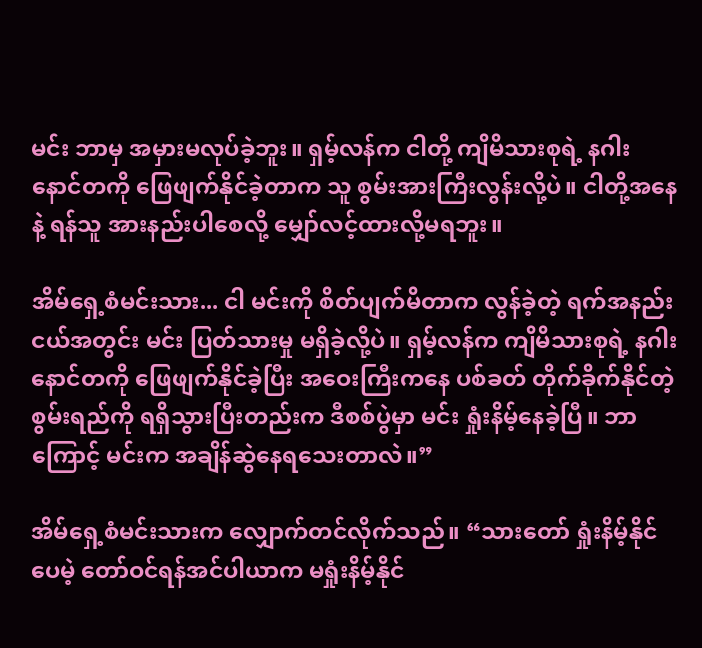မင်း ဘာမှ အမှားမလုပ်ခဲ့ဘူး။ ရှမ့်လန်က ငါတို့ ကျိမိသားစုရဲ့ နဂါးနောင်တကို ဖြေဖျက်နိုင်ခဲ့တာက သူ စွမ်းအားကြီးလွန်းလို့ပဲ။ ငါတို့အနေနဲ့ ရန်သူ အားနည်းပါစေလို့ မျှော်လင့်ထားလို့မရဘူး။

အိမ်ရှေ့စံမင်းသား... ငါ မင်းကို စိတ်ပျက်မိတာက လွန်ခဲ့တဲ့ ရက်အနည်းငယ်အတွင်း မင်း ပြတ်သားမှု မရှိခဲ့လို့ပဲ။ ရှမ့်လန်က ကျိမိသားစုရဲ့ နဂါးနောင်တကို ဖြေဖျက်နိုင်ခဲ့ပြီး အဝေးကြီးကနေ ပစ်ခတ် တိုက်ခိုက်နိုင်တဲ့ စွမ်းရည်ကို ရရှိသွားပြီးတည်းက ဒီစစ်ပွဲမှာ မင်း ရှုံးနိမ့်နေခဲ့ပြီ။ ဘာကြောင့် မင်းက အချိန်ဆွဲနေရသေးတာလဲ။”

အိမ်ရှေ့စံမင်းသားက လျှောက်တင်လိုက်သည်။ “သားတော် ရှုံးနိမ့်နိုင်ပေမဲ့ တော်ဝင်ရန်အင်ပါယာက မရှုံးနိမ့်နိုင်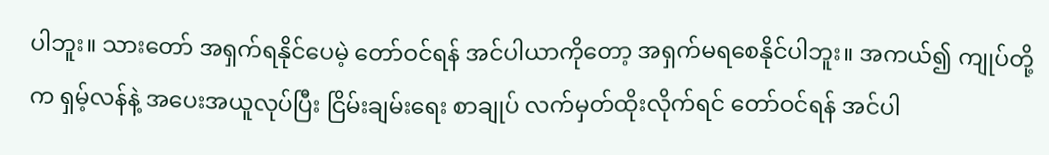ပါဘူး။ သားတော် အရှက်ရနိုင်ပေမဲ့ တော်ဝင်ရန် အင်ပါယာကိုတော့ အရှက်မရစေနိုင်ပါဘူး။ အကယ်၍ ကျုပ်တို့က ရှမ့်လန်နဲ့ အပေးအယူလုပ်ပြီး ငြိမ်းချမ်းရေး စာချုပ် လက်မှတ်ထိုးလိုက်ရင် တော်ဝင်ရန် အင်ပါ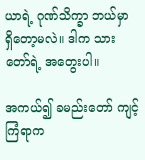ယာရဲ့ ဂုဏ်သိက္ခာ ဘယ်မှာ ရှိတော့မလဲ။ ဒါက သားတော်ရဲ့ အတွေးပါ။

အကယ်၍ ခမည်းတော် ကျင့်ကြံရာက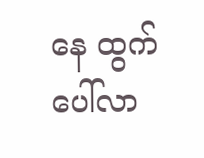နေ ထွက်ပေါ်လာ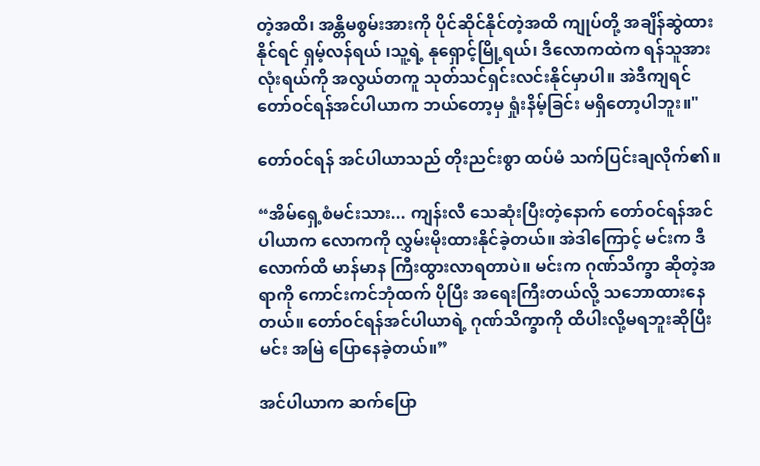တဲ့အထိ၊ အန္တိမစွမ်းအားကို ပိုင်ဆိုင်နိုင်တဲ့အထိ ကျုပ်တို့ အချိန်ဆွဲထားနိုင်ရင် ရှမ့်လန်ရယ် ၊သူ့ရဲ့ နုရှောင့်မြို့ရယ်၊ ဒီလောကထဲက ရန်သူအားလုံးရယ်ကို အလွယ်တကူ သုတ်သင်ရှင်းလင်းနိုင်မှာပါ။ အဲဒီကျရင် တော်ဝင်ရန်အင်ပါယာက ဘယ်တော့မှ ရှုံးနိမ့်ခြင်း မရှိတော့ပါဘူး။"

တော်ဝင်ရန် အင်ပါယာသည် တိုးညင်းစွာ ထပ်မံ သက်ပြင်းချလိုက်၏။

“အိမ်ရှေ့စံမင်းသား... ကျန်းလီ သေဆုံးပြီးတဲ့နောက် တော်ဝင်ရန်အင်ပါယာက လောကကို လွှမ်းမိုးထားနိုင်ခဲ့တယ်။ အဲဒါကြောင့် မင်းက ဒီလောက်ထိ မာန်မာန ကြီးထွားလာရတာပဲ။ မင်းက ဂုဏ်သိက္ခာ ဆိုတဲ့အရာကို ကောင်းကင်ဘုံထက် ပိုပြီး အရေးကြီးတယ်လို့ သဘောထားနေတယ်။ တော်ဝင်ရန်အင်ပါယာရဲ့ ဂုဏ်သိက္ခာကို ထိပါးလို့မရဘူးဆိုပြီး မင်း အမြဲ ပြောနေခဲ့တယ်။”

အင်ပါယာက ဆက်ပြော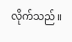လိုက်သည်။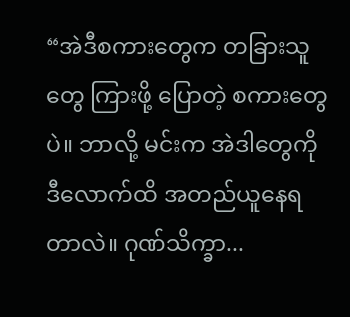“အဲဒီစကားတွေက တခြားသူတွေ ကြားဖို့ ပြောတဲ့ စကားတွေပဲ။ ဘာလို့ မင်းက အဲဒါတွေကို ဒီလောက်ထိ အတည်ယူနေရတာလဲ။ ဂုဏ်သိက္ခာ...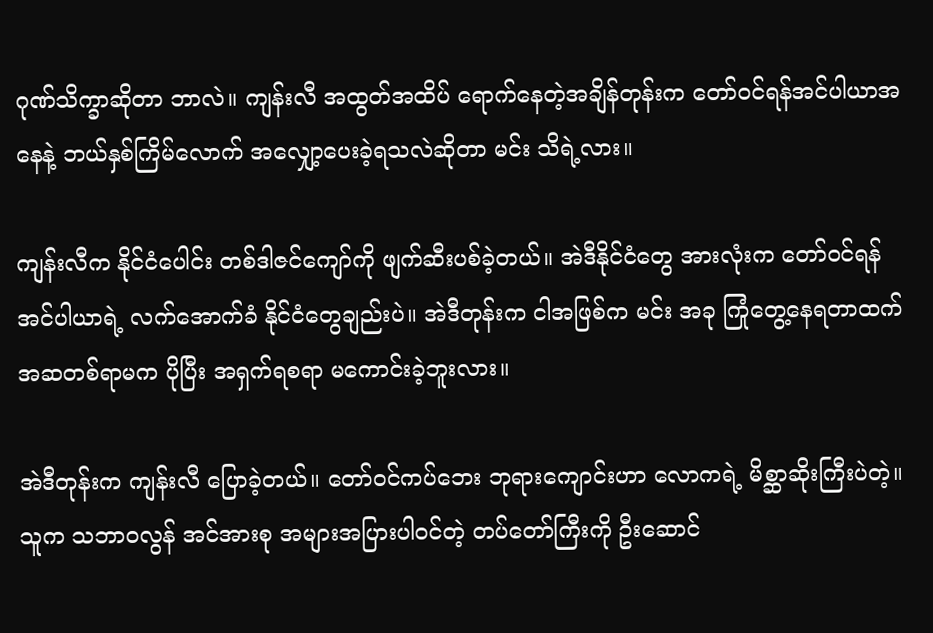ဂုဏ်သိက္ခာဆိုတာ ဘာလဲ။ ကျန်းလီ အထွတ်အထိပ် ရောက်နေတဲ့အချိန်တုန်းက တော်ဝင်ရန်အင်ပါယာအနေနဲ့ ဘယ်နှစ်ကြိမ်လောက် အလျှော့ပေးခဲ့ရသလဲဆိုတာ မင်း သိရဲ့လား။

ကျန်းလီက နိုင်ငံပေါင်း တစ်ဒါဇင်ကျော်ကို ဖျက်ဆီးပစ်ခဲ့တယ်။ အဲဒီနိုင်ငံတွေ အားလုံးက တော်ဝင်ရန် အင်ပါယာရဲ့ လက်အောက်ခံ နိုင်ငံတွေချည်းပဲ။ အဲဒီတုန်းက ငါအဖြစ်က မင်း အခု ကြုံတွေ့နေရတာထက် အဆတစ်ရာမက ပိုပြီး အရှက်ရစရာ မကောင်းခဲ့ဘူးလား။

အဲဒီတုန်းက ကျန်းလီ ပြောခဲ့တယ်။ တော်ဝင်ကပ်ဘေး ဘုရားကျောင်းဟာ လောကရဲ့ မိစ္ဆာဆိုးကြီးပဲတဲ့။ သူက သဘာဝလွန် အင်အားစု အများအပြားပါဝင်တဲ့ တပ်တော်ကြီးကို ဦးဆောင်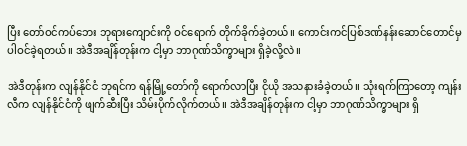ပြီး တော်ဝင်ကပ်ဘေး ဘုရားကျောင်းကို ဝင်ရောက် တိုက်ခိုက်ခဲ့တယ်။ ကောင်းကင်ပြစ်ဒဏ်နန်းဆောင်တောင်မှ ပါဝင်ခဲ့ရတယ်။ အဲဒီအချိန်တုန်းက ငါ့မှာ ဘာဂုဏ်သိက္ခာများ ရှိခဲ့လို့လဲ။

အဲဒီတုန်းက လျန်နိုင်ငံ ဘုရင်က ရန်မြို့တော်ကို ရောက်လာပြီး ငိုယို အသနားခံခဲ့တယ်။ သုံးရက်ကြာတော့ ကျန်းလီက လျန်နိုင်ငံကို ဖျက်ဆီးပြီး သိမ်းပိုက်လိုက်တယ်။ အဲဒီအချိန်တုန်းက ငါ့မှာ ဘာဂုဏ်သိက္ခာများ ရှိ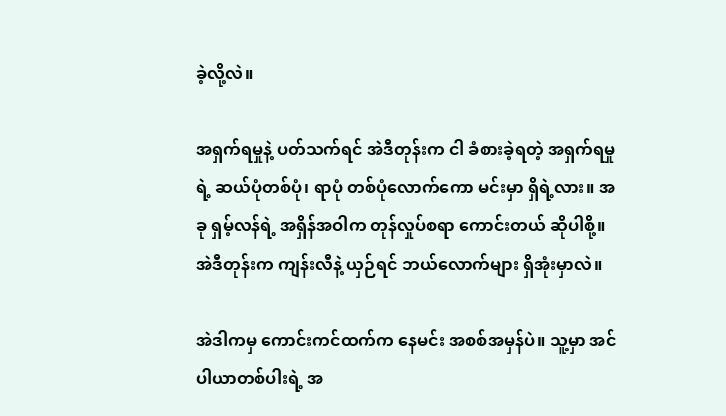ခဲ့လို့လဲ။

အရှက်ရမှုနဲ့ ပတ်သက်ရင် အဲဒီတုန်းက ငါ ခံစားခဲ့ရတဲ့ အရှက်ရမှုရဲ့ ဆယ်ပုံတစ်ပုံ၊ ရာပုံ တစ်ပုံလောက်ကော မင်းမှာ ရှိရဲ့လား။ အခု ရှမ့်လန်ရဲ့ အရှိန်အဝါက တုန်လှုပ်စရာ ကောင်းတယ် ဆိုပါစို့။ အဲဒီတုန်းက ကျန်းလီနဲ့ ယှဉ်ရင် ဘယ်လောက်များ ရှိအုံးမှာလဲ။

အဲဒါကမှ ကောင်းကင်ထက်က နေမင်း အစစ်အမှန်ပဲ။ သူ့မှာ အင်ပါယာတစ်ပါးရဲ့ အ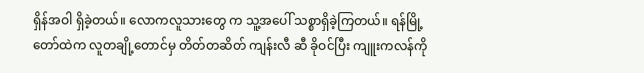ရှိန်အဝါ ရှိခဲ့တယ်။ လောကလူသားတွေ က သူ့အပေါ် သစ္စာရှိခဲ့ကြတယ်။ ရန်မြို့တော်ထဲက လူတချို့တောင်မှ တိတ်တဆိတ် ကျန်းလီ ဆီ ခိုဝင်ပြီး ကျူးကလန်ကို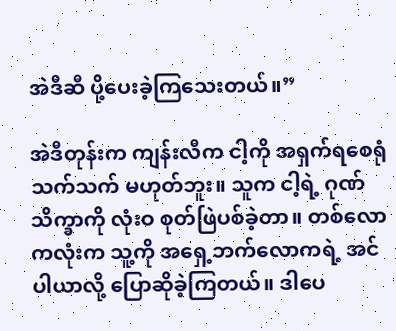အဲဒီဆီ ပို့ပေးခဲ့ကြသေးတယ်။”

အဲဒီတုန်းက ကျန်းလီက ငါ့ကို အရှက်ရစေရုံ သက်သက် မဟုတ်ဘူး။ သူက ငါ့ရဲ့ ဂုဏ်သိက္ခာကို လုံးဝ စုတ်ဖြဲပစ်ခဲ့တာ။ တစ်လောကလုံးက သူ့ကို အရှေ့ဘက်လောကရဲ့ အင်ပါယာလို့ ပြောဆိုခဲ့ကြတယ်။ ဒါပေ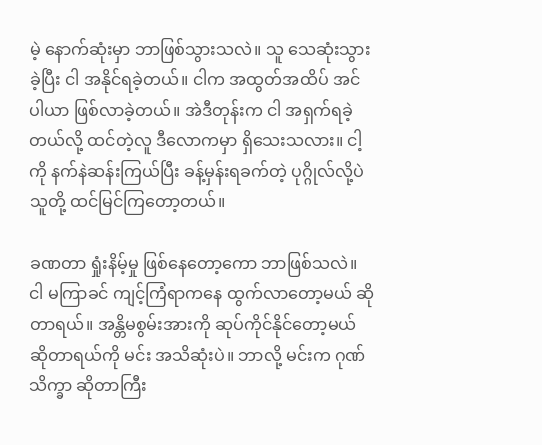မဲ့ နောက်ဆုံးမှာ ဘာဖြစ်သွားသလဲ။ သူ သေဆုံးသွားခဲ့ပြီး ငါ အနိုင်ရခဲ့တယ်။ ငါက အထွတ်အထိပ် အင်ပါယာ ဖြစ်လာခဲ့တယ်။ အဲဒီတုန်းက ငါ အရှက်ရခဲ့တယ်လို့ ထင်တဲ့လူ ဒီလောကမှာ ရှိသေးသလား။ ငါ့ကို နက်နဲဆန်းကြယ်ပြီး ခန့်မှန်းရခက်တဲ့ ပုဂ္ဂိုလ်လို့ပဲ သူတို့ ထင်မြင်ကြတော့တယ်။

ခဏတာ ရှုံးနိမ့်မှု ဖြစ်နေတော့ကော ဘာဖြစ်သလဲ။ ငါ မကြာခင် ကျင့်ကြံရာကနေ ထွက်လာတော့မယ် ဆိုတာရယ်။ အန္တိမစွမ်းအားကို ဆုပ်ကိုင်နိုင်တော့မယ် ဆိုတာရယ်ကို မင်း အသိဆုံးပဲ။ ဘာလို့ မင်းက ဂုဏ်သိက္ခာ ဆိုတာကြီး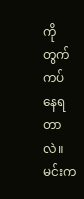ကို တွက်ကပ်နေရတာလဲ။ မင်းက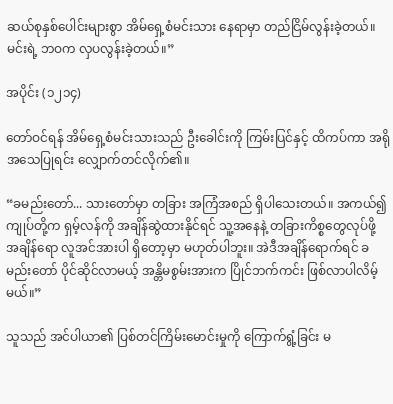ဆယ်စုနှစ်ပေါင်းများစွာ အိမ်ရှေ့စံမင်းသား နေရာမှာ တည်ငြိမ်လွန်းခဲ့တယ်။ မင်းရဲ့ ဘဝက လှပလွန်းခဲ့တယ်။”

အပိုင်း (၁၂၁၄)

တော်ဝင်ရန် အိမ်ရှေ့စံမင်းသားသည် ဦးခေါင်းကို ကြမ်းပြင်နှင့် ထိကပ်ကာ အရိုအသေပြုရင်း လျှောက်တင်လိုက်၏။

“ခမည်းတော်... သားတော်မှာ တခြား အကြံအစည် ရှိပါသေးတယ်။ အကယ်၍ ကျုပ်တို့က ရှမ့်လန်ကို အချိန်ဆွဲထားနိုင်ရင် သူ့အနေနဲ့ တခြားကိစ္စတွေလုပ်ဖို့ အချိန်ရော လူအင်အားပါ ရှိတော့မှာ မဟုတ်ပါဘူး။ အဲဒီအချိန်ရောက်ရင် ခမည်းတော် ပိုင်ဆိုင်လာမယ့် အန္တိမစွမ်းအားက ပြိုင်ဘက်ကင်း ဖြစ်လာပါလိမ့်မယ်။”

သူသည် အင်ပါယာ၏ ပြစ်တင်ကြိမ်းမောင်းမှုကို ကြောက်ရွံ့ခြင်း မ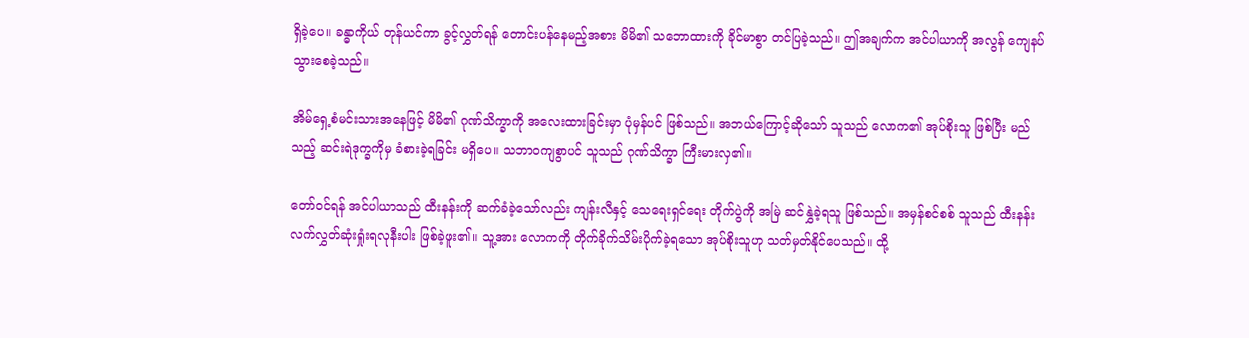ရှိခဲ့ပေ။ ခန္ဓာကိုယ် တုန်ယင်ကာ ခွင့်လွှတ်ရန် တောင်းပန်နေမည့်အစား မိမိ၏ သဘောထားကို ခိုင်မာစွာ တင်ပြခဲ့သည်။ ဤအချက်က အင်ပါယာကို အလွန် ကျေနပ်သွားစေခဲ့သည်။

အိမ်ရှေ့စံမင်းသားအနေဖြင့် မိမိ၏ ဂုဏ်သိက္ခာကို အလေးထားခြင်းမှာ ပုံမှန်ပင် ဖြစ်သည်။ အဘယ်ကြောင့်ဆိုသော် သူသည် လောက၏ အုပ်စိုးသူ ဖြစ်ပြီး မည်သည့် ဆင်းရဲဒုက္ခကိုမှ ခံစားခဲ့ရခြင်း မရှိပေ။ သဘာဝကျစွာပင် သူသည် ဂုဏ်သိက္ခာ ကြီးမားလှ၏။

တော်ဝင်ရန် အင်ပါယာသည် ထီးနန်းကို ဆက်ခံခဲ့သော်လည်း ကျန်းလီနှင့် သေရေးရှင်ရေး တိုက်ပွဲကို အမြဲ ဆင်နွှဲခဲ့ရသူ ဖြစ်သည်။ အမှန်စင်စစ် သူသည် ထီးနန်း လက်လွှတ်ဆုံးရှုံးရလုနီးပါး ဖြစ်ခဲ့ဖူး၏။ သူ့အား လောကကို တိုက်ခိုက်သိမ်းပိုက်ခဲ့ရသော အုပ်စိုးသူဟု သတ်မှတ်နိုင်ပေသည်။ ထို့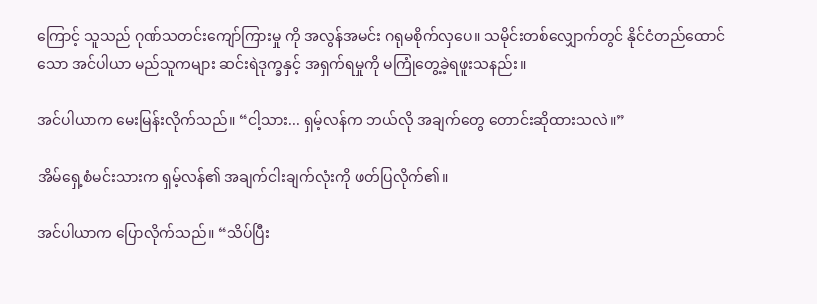ကြောင့် သူသည် ဂုဏ်သတင်းကျော်ကြားမှု ကို အလွန်အမင်း ဂရုမစိုက်လှပေ။ သမိုင်းတစ်လျှောက်တွင် နိုင်ငံတည်ထောင်သော အင်ပါယာ မည်သူကများ ဆင်းရဲဒုက္ခနှင့် အရှက်ရမှုကို မကြုံတွေ့ခဲ့ရဖူးသနည်း။

အင်ပါယာက မေးမြန်းလိုက်သည်။ “ငါ့သား... ရှမ့်လန်က ဘယ်လို အချက်တွေ တောင်းဆိုထားသလဲ။”

အိမ်ရှေ့စံမင်းသားက ရှမ့်လန်၏ အချက်ငါးချက်လုံးကို ဖတ်ပြလိုက်၏။

အင်ပါယာက ပြောလိုက်သည်။ “သိပ်ပြီး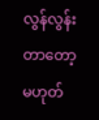လွန်လွန်းတာတော့ မဟုတ်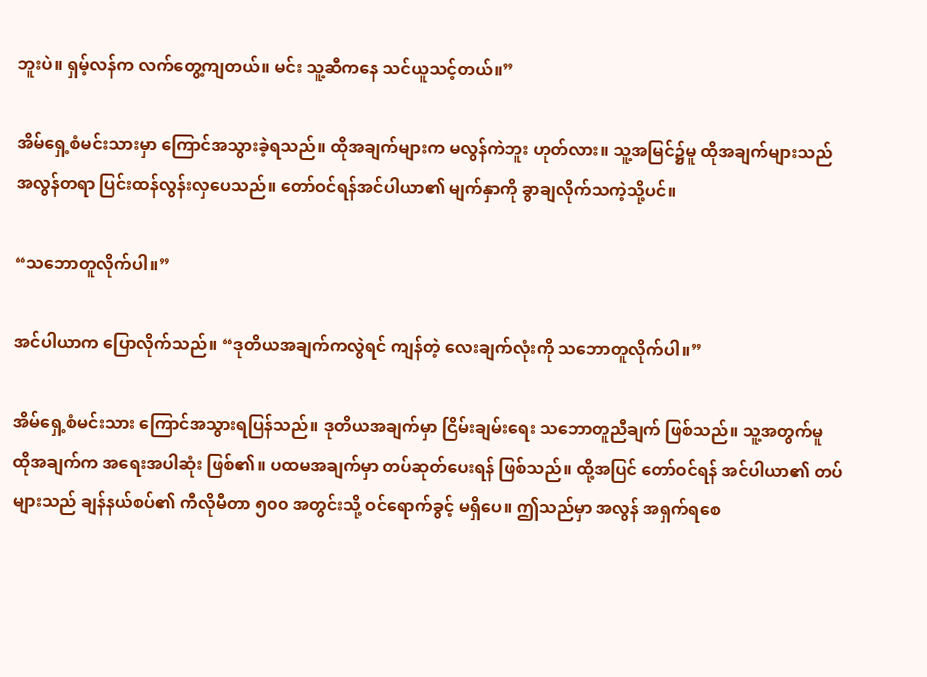ဘူးပဲ။ ရှမ့်လန်က လက်တွေ့ကျတယ်။ မင်း သူ့ဆီကနေ သင်ယူသင့်တယ်။”

အိမ်ရှေ့စံမင်းသားမှာ ကြောင်အသွားခဲ့ရသည်။ ထိုအချက်များက မလွန်ကဲဘူး ဟုတ်လား။ သူ့အမြင်၌မူ ထိုအချက်များသည် အလွန်တရာ ပြင်းထန်လွန်းလှပေသည်။ တော်ဝင်ရန်အင်ပါယာ၏ မျက်နှာကို ခွာချလိုက်သကဲ့သို့ပင်။

“သဘောတူလိုက်ပါ။”

အင်ပါယာက ပြောလိုက်သည်။ “ဒုတိယအချက်ကလွဲရင် ကျန်တဲ့ လေးချက်လုံးကို သဘောတူလိုက်ပါ။”

အိမ်ရှေ့စံမင်းသား ကြောင်အသွားရပြန်သည်။ ဒုတိယအချက်မှာ ငြိမ်းချမ်းရေး သဘောတူညီချက် ဖြစ်သည်။ သူ့အတွက်မူ ထိုအချက်က အရေးအပါဆုံး ဖြစ်၏။ ပထမအချက်မှာ တပ်ဆုတ်ပေးရန် ဖြစ်သည်။ ထို့အပြင် တော်ဝင်ရန် အင်ပါယာ၏ တပ်များသည် ချန်နယ်စပ်၏ ကီလိုမီတာ ၅၀၀ အတွင်းသို့ ဝင်ရောက်ခွင့် မရှိပေ။ ဤသည်မှာ အလွန် အရှက်ရစေ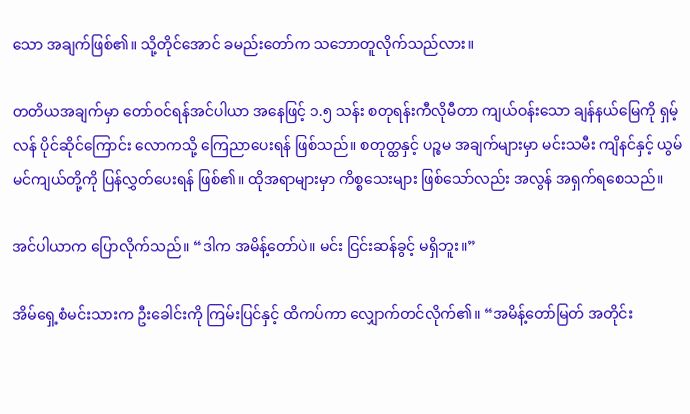သော အချက်ဖြစ်၏။ သို့တိုင်အောင် ခမည်းတော်က သဘောတူလိုက်သည်လား။

တတိယအချက်မှာ တော်ဝင်ရန်အင်ပါယာ အနေဖြင့် ၁.၅ သန်း စတုရန်းကီလိုမီတာ ကျယ်ဝန်းသော ချန်နယ်မြေကို ရှမ့်လန် ပိုင်ဆိုင်ကြောင်း လောကသို့ ကြေညာပေးရန် ဖြစ်သည်။ စတုတ္ထနှင့် ပဉ္စမ အချက်များမှာ မင်းသမီး ကျိနင်နှင့် ယွမ်မင်ကျယ်တို့ကို ပြန်လွှတ်ပေးရန် ဖြစ်၏။ ထိုအရာများမှာ ကိစ္စသေးများ ဖြစ်သော်လည်း အလွန် အရှက်ရစေသည်။

အင်ပါယာက ပြောလိုက်သည်။ “ဒါက အမိန့်တော်ပဲ။ မင်း ငြင်းဆန်ခွင့် မရှိဘူး။”

အိမ်ရှေ့စံမင်းသားက ဦးခေါင်းကို ကြမ်းပြင်နှင့် ထိကပ်ကာ လျှောက်တင်လိုက်၏။ “အမိန့်တော်မြတ် အတိုင်း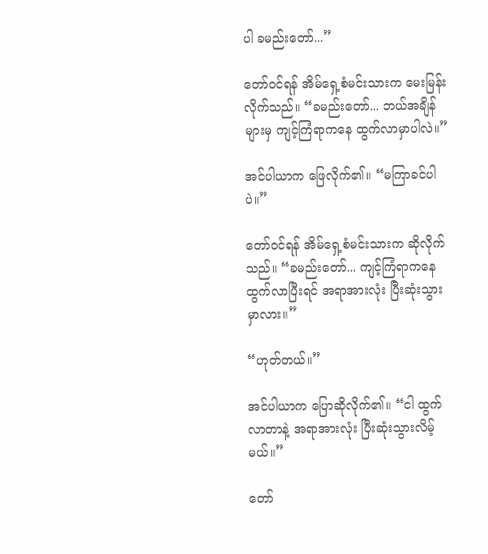ပါ ခမည်းတော်...”

တော်ဝင်ရန် အိမ်ရှေ့စံမင်းသားက မေးမြန်းလိုက်သည်။ “ခမည်းတော်... ဘယ်အချိန်များမှ ကျင့်ကြံရာကနေ ထွက်လာမှာပါလဲ။”

အင်ပါယာက ဖြေလိုက်၏။ “မကြာခင်ပါပဲ။”

တော်ဝင်ရန် အိမ်ရှေ့စံမင်းသားက ဆိုလိုက်သည်။ “ခမည်းတော်... ကျင့်ကြံရာကနေ ထွက်လာပြီးရင် အရာအားလုံး ပြီးဆုံးသွားမှာလား။”

“ဟုတ်တယ်။”

အင်ပါယာက ပြောဆိုလိုက်၏။ “ငါ ထွက်လာတာနဲ့ အရာအားလုံး ပြီးဆုံးသွားလိမ့်မယ်။”

တော်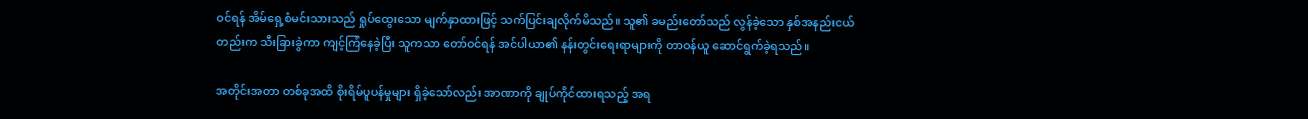ဝင်ရန် အိမ်ရှေ့စံမင်းသားသည် ရှုပ်ထွေးသော မျက်နှာထားဖြင့် သက်ပြင်းချလိုက်မိသည်။ သူ၏ ခမည်းတော်သည် လွန်ခဲ့သော နှစ်အနည်းငယ်တည်းက သီးခြားခွဲကာ ကျင့်ကြံနေခဲ့ပြီး သူကသာ တော်ဝင်ရန် အင်ပါယာ၏ နန်းတွင်းရေးရာများကို တာဝန်ယူ ဆောင်ရွက်ခဲ့ရသည်။

အတိုင်းအတာ တစ်ခုအထိ စိုးရိမ်ပူပန်မှုများ ရှိခဲ့သော်လည်း အာဏာကို ချုပ်ကိုင်ထားရသည့် အရ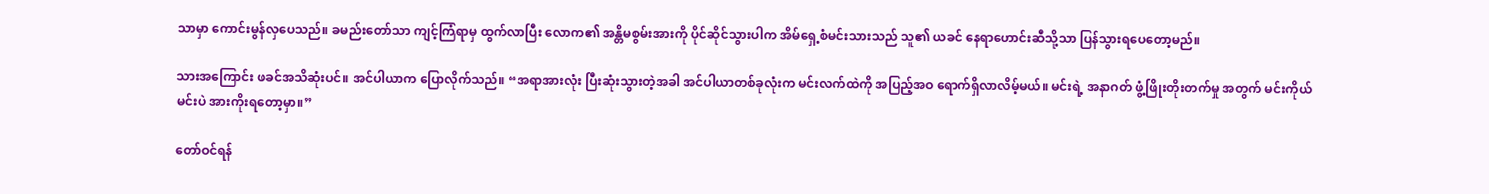သာမှာ ကောင်းမွန်လှပေသည်။ ခမည်းတော်သာ ကျင့်ကြံရာမှ ထွက်လာပြီး လောက၏ အန္တိမစွမ်းအားကို ပိုင်ဆိုင်သွားပါက အိမ်ရှေ့စံမင်းသားသည် သူ၏ ယခင် နေရာဟောင်းဆီသို့သာ ပြန်သွားရပေတော့မည်။

သားအကြောင်း ဖခင်အသိဆုံးပင်။ အင်ပါယာက ပြောလိုက်သည်။ “အရာအားလုံး ပြီးဆုံးသွားတဲ့အခါ အင်ပါယာတစ်ခုလုံးက မင်းလက်ထဲကို အပြည့်အဝ ရောက်ရှိလာလိမ့်မယ်။ မင်းရဲ့ အနာဂတ် ဖွံ့ဖြိုးတိုးတက်မှု အတွက် မင်းကိုယ်မင်းပဲ အားကိုးရတော့မှာ။”

တော်ဝင်ရန်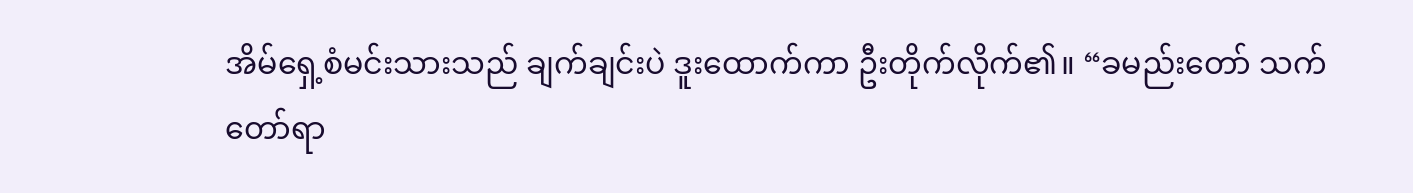အိမ်ရှေ့စံမင်းသားသည် ချက်ချင်းပဲ ဒူးထောက်ကာ ဦးတိုက်လိုက်၏။ “ခမည်းတော် သက်တော်ရာ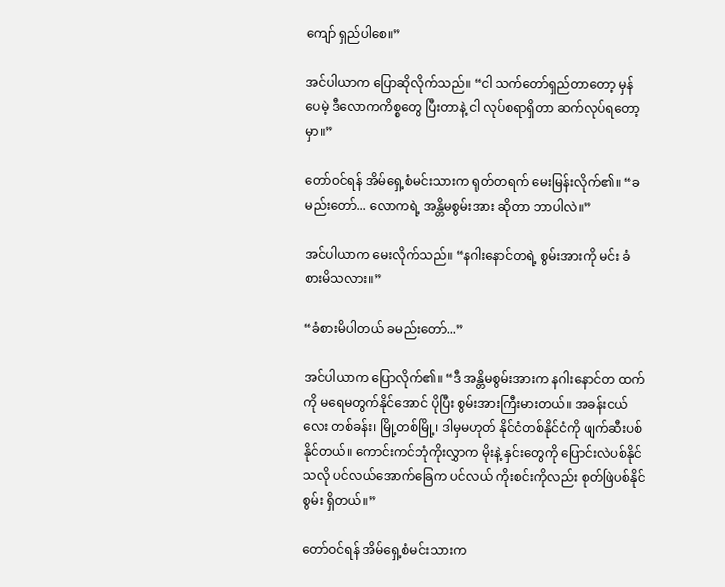ကျော် ရှည်ပါစေ။”

အင်ပါယာက ပြောဆိုလိုက်သည်။ “ငါ သက်တော်ရှည်တာတော့ မှန်ပေမဲ့ ဒီလောကကိစ္စတွေ ပြီးတာနဲ့ ငါ လုပ်စရာရှိတာ ဆက်လုပ်ရတော့မှာ။”

တော်ဝင်ရန် အိမ်ရှေ့စံမင်းသားက ရုတ်တရက် မေးမြန်းလိုက်၏။ “ခမည်းတော်... လောကရဲ့ အန္တိမစွမ်းအား ဆိုတာ ဘာပါလဲ။”

အင်ပါယာက မေးလိုက်သည်။ “နဂါးနောင်တရဲ့ စွမ်းအားကို မင်း ခံစားမိသလား။”

“ခံစားမိပါတယ် ခမည်းတော်...”

အင်ပါယာက ပြောလိုက်၏။ “ဒီ အန္တိမစွမ်းအားက နဂါးနောင်တ ထက်ကို မရေမတွက်နိုင်အောင် ပိုပြီး စွမ်းအားကြီးမားတယ်။ အခန်းငယ်လေး တစ်ခန်း၊ မြို့တစ်မြို့၊ ဒါမှမဟုတ် နိုင်ငံတစ်နိုင်ငံကို ဖျက်ဆီးပစ် နိုင်တယ်။ ကောင်းကင်ဘုံကိုးလွှာက မိုးနဲ့ နှင်းတွေကို ပြောင်းလဲပစ်နိုင်သလို ပင်လယ်အောက်ခြေက ပင်လယ် ကိုးစင်းကိုလည်း စုတ်ဖြဲပစ်နိုင်စွမ်း ရှိတယ်။”

တော်ဝင်ရန် အိမ်ရှေ့စံမင်းသားက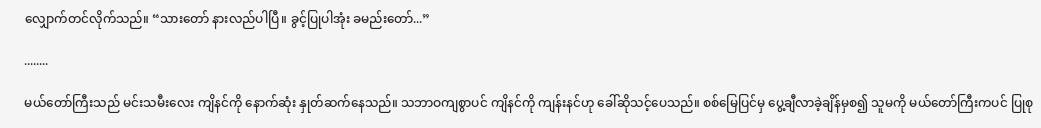လျှောက်တင်လိုက်သည်။ “သားတော် နားလည်ပါပြီ။ ခွင့်ပြုပါအုံး ခမည်းတော်...”

........

မယ်တော်ကြီးသည် မင်းသမီးလေး ကျိနင်ကို နောက်ဆုံး နှုတ်ဆက်နေသည်။ သဘာဝကျစွာပင် ကျိနင်ကို ကျန်းနင်ဟု ခေါ်ဆိုသင့်ပေသည်။ စစ်မြေပြင်မှ ပွေ့ချီလာခဲ့ချိန်မှစ၍ သူမကို မယ်တော်ကြီးကပင် ပြုစု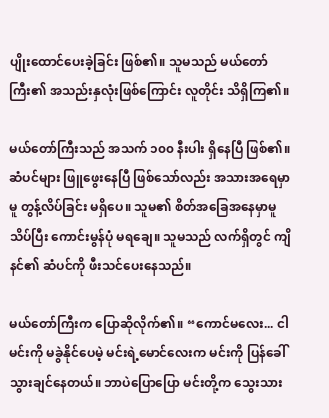ပျိုးထောင်ပေးခဲ့ခြင်း ဖြစ်၏။ သူမသည် မယ်တော်ကြီး၏ အသည်းနှလုံးဖြစ်ကြောင်း လူတိုင်း သိရှိကြ၏။

မယ်တော်ကြီးသည် အသက် ၁၀၀ နီးပါး ရှိနေပြီ ဖြစ်၏။ ဆံပင်များ ဖြူဖွေးနေပြီ ဖြစ်သော်လည်း အသားအရေမှာမူ တွန့်လိပ်ခြင်း မရှိပေ။ သူမ၏ စိတ်အခြေအနေမှာမူ သိပ်ပြီး ကောင်းမွန်ပုံ မရချေ။ သူမသည် လက်ရှိတွင် ကျိနင်၏ ဆံပင်ကို ဖီးသင်ပေးနေသည်။

မယ်တော်ကြီးက ပြောဆိုလိုက်၏။ “ကောင်မလေး... ငါ မင်းကို မခွဲနိုင်ပေမဲ့ မင်းရဲ့မောင်လေးက မင်းကို ပြန်ခေါ်သွားချင်နေတယ်။ ဘာပဲပြောပြော မင်းတို့က သွေးသား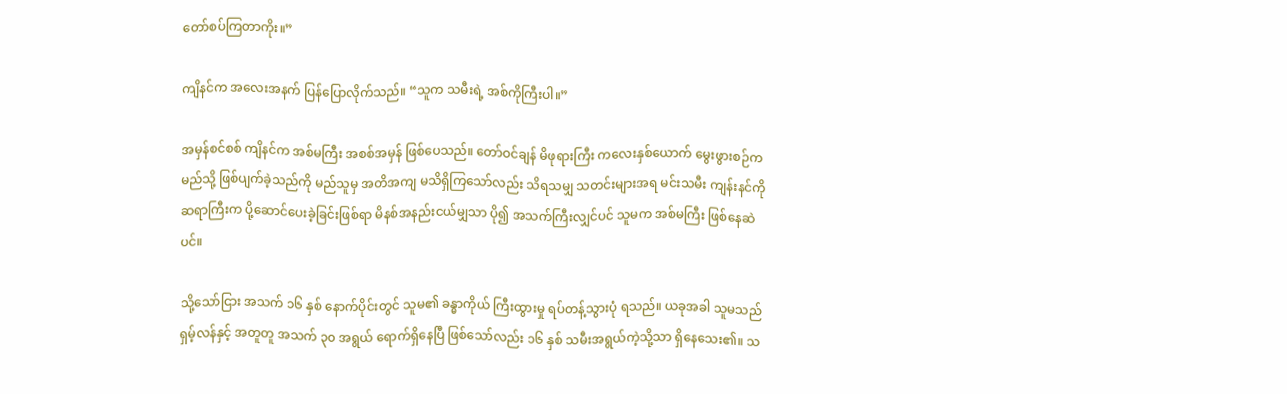တော်စပ်ကြတာကိုး။”

ကျိနင်က အလေးအနက် ပြန်ပြောလိုက်သည်။ “သူက သမီးရဲ့ အစ်ကိုကြီးပါ။”

အမှန်စင်စစ် ကျိနင်က အစ်မကြီး အစစ်အမှန် ဖြစ်ပေသည်။ တော်ဝင်ချန် မိဖုရားကြီး ကလေးနှစ်ယောက် မွေးဖွားစဉ်က မည်သို့ ဖြစ်ပျက်ခဲ့သည်ကို မည်သူမှ အတိအကျ မသိရှိကြသော်လည်း သိရသမျှ သတင်းများအရ မင်းသမီး ကျန်းနင်ကို ဆရာကြီးက ပို့ဆောင်ပေးခဲ့ခြင်းဖြစ်ရာ မိနစ်အနည်းငယ်မျှသာ ပို၍ အသက်ကြီးလျှင်ပင် သူမက အစ်မကြီး ဖြစ်နေဆဲပင်။

သို့သော်ငြား အသက် ၁၆ နှစ် နောက်ပိုင်းတွင် သူမ၏ ခန္ဓာကိုယ် ကြီးထွားမှု ရပ်တန့်သွားပုံ ရသည်။ ယခုအခါ သူမသည် ရှမ့်လန်နှင့် အတူတူ အသက် ၃၀ အရွယ် ရောက်ရှိနေပြီ ဖြစ်သော်လည်း ၁၆ နှစ် သမီးအရွယ်ကဲ့သို့သာ ရှိနေသေး၏။ သ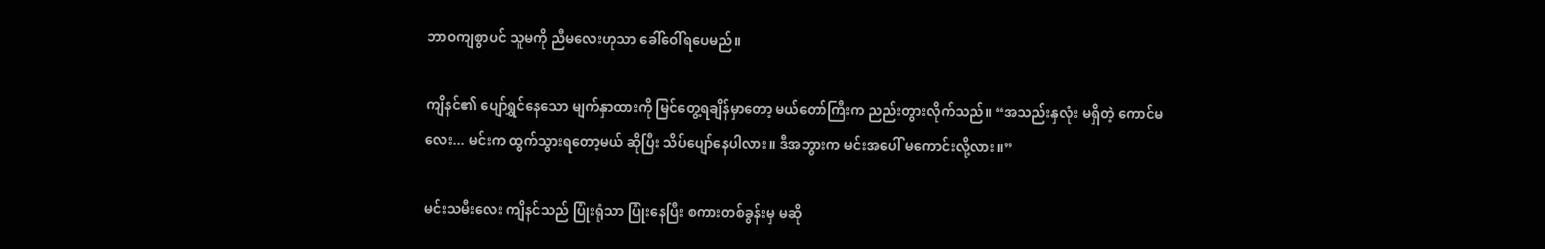ဘာဝကျစွာပင် သူမကို ညီမလေးဟုသာ ခေါ်ဝေါ်ရပေမည်။

ကျိနင်၏ ပျော်ရွှင်နေသော မျက်နှာထားကို မြင်တွေ့ရချိန်မှာတော့ မယ်တော်ကြီးက ညည်းတွားလိုက်သည်။ “အသည်းနှလုံး မရှိတဲ့ ကောင်မလေး... မင်းက ထွက်သွားရတော့မယ် ဆိုပြီး သိပ်ပျော်နေပါလား။ ဒီအဘွားက မင်းအပေါ် မကောင်းလို့လား။”

မင်းသမီးလေး ကျိနင်သည် ပြုံးရုံသာ ပြုံးနေပြီး စကားတစ်ခွန်းမှ မဆို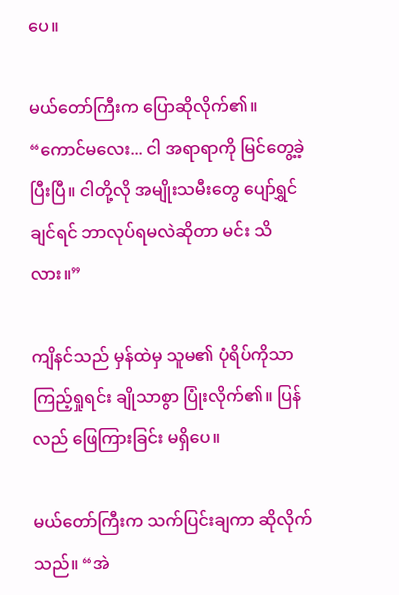ပေ။

မယ်တော်ကြီးက ပြောဆိုလိုက်၏။ “ကောင်မလေး... ငါ အရာရာကို မြင်တွေ့ခဲ့ပြီးပြီ။ ငါတို့လို အမျိုးသမီးတွေ ပျော်ရွှင်ချင်ရင် ဘာလုပ်ရမလဲဆိုတာ မင်း သိလား။”

ကျိနင်သည် မှန်ထဲမှ သူမ၏ ပုံရိပ်ကိုသာ ကြည့်ရှုရင်း ချိုသာစွာ ပြုံးလိုက်၏။ ပြန်လည် ဖြေကြားခြင်း မရှိပေ။

မယ်တော်ကြီးက သက်ပြင်းချကာ ဆိုလိုက်သည်။ “အဲ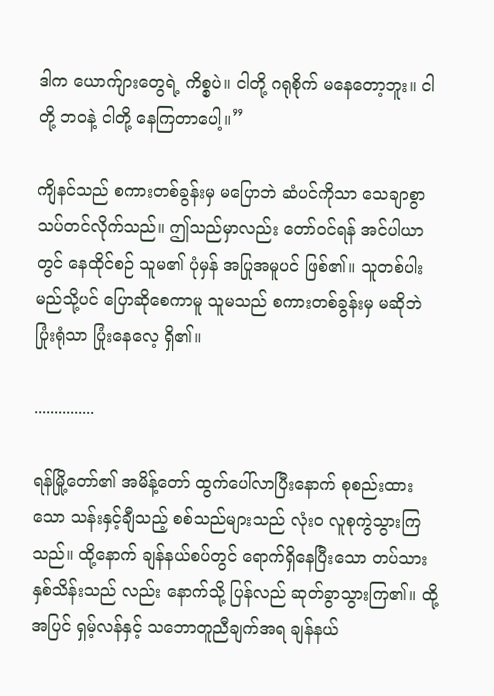ဒါက ယောက်ျားတွေရဲ့ ကိစ္စပဲ။ ငါတို့ ဂရုစိုက် မနေတော့ဘူး။ ငါတို့ ဘဝနဲ့ ငါတို့ နေကြတာပေါ့။”

ကျိနင်သည် စကားတစ်ခွန်းမှ မပြောဘဲ ဆံပင်ကိုသာ သေချာစွာ သပ်တင်လိုက်သည်။ ဤသည်မှာလည်း တော်ဝင်ရန် အင်ပါယာတွင် နေထိုင်စဉ် သူမ၏ ပုံမှန် အပြုအမူပင် ဖြစ်၏။ သူတစ်ပါး မည်သို့ပင် ပြောဆိုစေကာမူ သူမသည် စကားတစ်ခွန်းမှ မဆိုဘဲ ပြုံးရုံသာ ပြုံးနေလေ့ ရှိ၏။

...............

ရန်မြို့တော်၏ အမိန့်တော် ထွက်ပေါ်လာပြီးနောက် စုစည်းထားသော သန်းနှင့်ချီသည့် စစ်သည်များသည် လုံးဝ လူစုကွဲသွားကြသည်။ ထို့နောက် ချန်နယ်စပ်တွင် ရောက်ရှိနေပြီးသော တပ်သား နှစ်သိန်းသည် လည်း နောက်သို့ ပြန်လည် ဆုတ်ခွာသွားကြ၏။ ထို့အပြင် ရှမ့်လန်နှင့် သဘောတူညီချက်အရ ချန်နယ်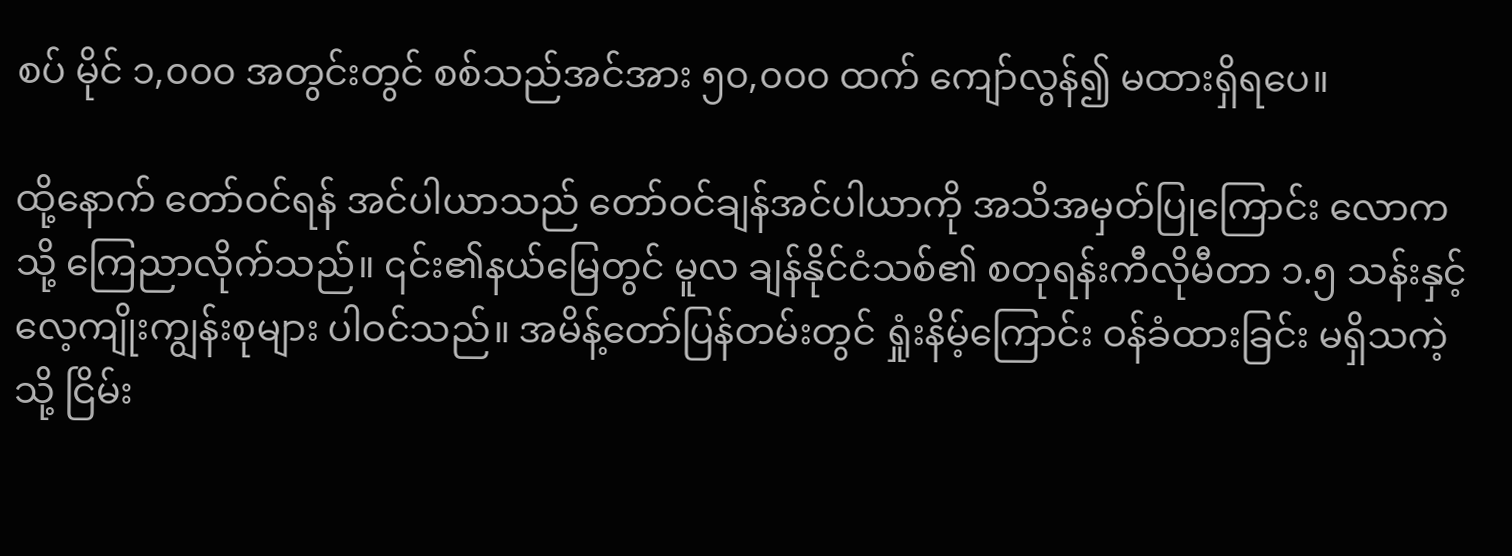စပ် မိုင် ၁,၀၀၀ အတွင်းတွင် စစ်သည်အင်အား ၅၀,၀၀၀ ထက် ကျော်လွန်၍ မထားရှိရပေ။

ထို့နောက် တော်ဝင်ရန် အင်ပါယာသည် တော်ဝင်ချန်အင်ပါယာကို အသိအမှတ်ပြုကြောင်း လောကသို့ ကြေညာလိုက်သည်။ ၎င်း၏နယ်မြေတွင် မူလ ချန်နိုင်ငံသစ်၏ စတုရန်းကီလိုမီတာ ၁.၅ သန်းနှင့် လေ့ကျိုးကျွန်းစုများ ပါဝင်သည်။ အမိန့်တော်ပြန်တမ်းတွင် ရှုံးနိမ့်ကြောင်း ဝန်ခံထားခြင်း မရှိသကဲ့သို့ ငြိမ်း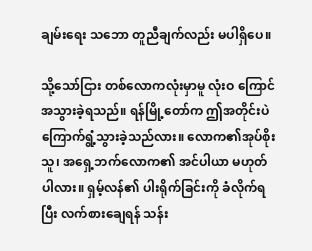ချမ်းရေး သဘော တူညီချက်လည်း မပါရှိပေ။

သို့သော်ငြား တစ်လောကလုံးမှာမူ လုံးဝ ကြောင်အသွားခဲ့ရသည်။ ရန်မြို့တော်က ဤအတိုင်းပဲ ကြောက်ရွံ့သွားခဲ့သည်လား။ လောက၏အုပ်စိုးသူ၊ အရှေ့ဘက်လောက၏ အင်ပါယာ မဟုတ်ပါလား။ ရှမ့်လန်၏ ပါးရိုက်ခြင်းကို ခံလိုက်ရပြီး လက်စားချေရန် သန်း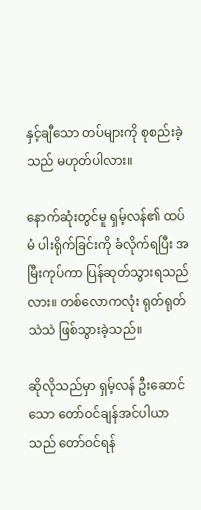နှင့်ချီသော တပ်များကို စုစည်းခဲ့သည် မဟုတ်ပါလား။

နောက်ဆုံးတွင်မူ ရှမ့်လန်၏ ထပ်မံ ပါးရိုက်ခြင်းကို ခံလိုက်ရပြီး အမြီးကုပ်ကာ ပြန်ဆုတ်သွားရသည်လား။ တစ်လောကလုံး ရုတ်ရုတ်သဲသဲ ဖြစ်သွားခဲ့သည်။

ဆိုလိုသည်မှာ ရှမ့်လန် ဦးဆောင်သော တော်ဝင်ချန်အင်ပါယာသည် တော်ဝင်ရန်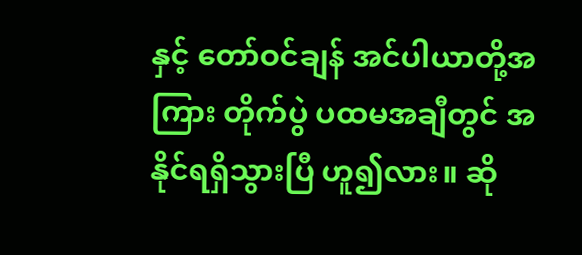နှင့် တော်ဝင်ချန် အင်ပါယာတို့အကြား တိုက်ပွဲ ပထမအချီတွင် အနိုင်ရရှိသွားပြီ ဟူ၍လား။ ဆို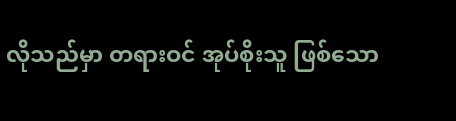လိုသည်မှာ တရားဝင် အုပ်စိုးသူ ဖြစ်သော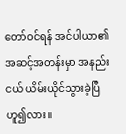တော်ဝင်ရန် အင်ပါယာ၏ အဆင့်အတန်းမှာ အနည်းငယ် ယိမ်းယိုင်သွားခဲ့ပြီ ဟူ၍လား။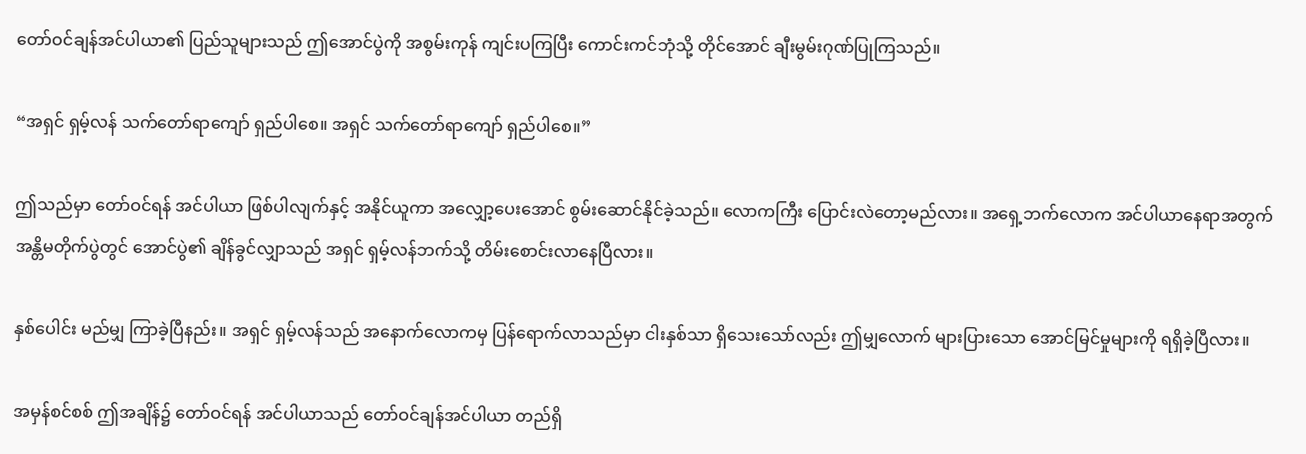တော်ဝင်ချန်အင်ပါယာ၏ ပြည်သူများသည် ဤအောင်ပွဲကို အစွမ်းကုန် ကျင်းပကြပြီး ကောင်းကင်ဘုံသို့ တိုင်အောင် ချီးမွမ်းဂုဏ်ပြုကြသည်။

“အရှင် ရှမ့်လန် သက်တော်ရာကျော် ရှည်ပါစေ။ အရှင် သက်တော်ရာကျော် ရှည်ပါစေ။”

ဤသည်မှာ တော်ဝင်ရန် အင်ပါယာ ဖြစ်ပါလျက်နှင့် အနိုင်ယူကာ အလျှော့ပေးအောင် စွမ်းဆောင်နိုင်ခဲ့သည်။ လောကကြီး ပြောင်းလဲတော့မည်လား။ အရှေ့ဘက်လောက အင်ပါယာနေရာအတွက် အန္တိမတိုက်ပွဲတွင် အောင်ပွဲ၏ ချိန်ခွင်လျှာသည် အရှင် ရှမ့်လန်ဘက်သို့ တိမ်းစောင်းလာနေပြီလား။

နှစ်ပေါင်း မည်မျှ ကြာခဲ့ပြီနည်း။ အရှင် ရှမ့်လန်သည် အနောက်လောကမှ ပြန်ရောက်လာသည်မှာ ငါးနှစ်သာ ရှိသေးသော်လည်း ဤမျှလောက် များပြားသော အောင်မြင်မှုများကို ရရှိခဲ့ပြီလား။

အမှန်စင်စစ် ဤအချိန်၌ တော်ဝင်ရန် အင်ပါယာသည် တော်ဝင်ချန်အင်ပါယာ တည်ရှိ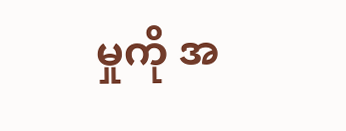မှုကို အ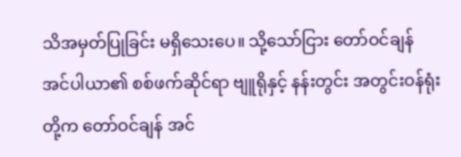သိအမှတ်ပြုခြင်း မရှိသေးပေ။ သို့သော်ငြား တော်ဝင်ချန်အင်ပါယာ၏ စစ်ဖက်ဆိုင်ရာ ဗျူရိုနှင့် နန်းတွင်း အတွင်းဝန်ရုံးတို့က တော်ဝင်ချန် အင်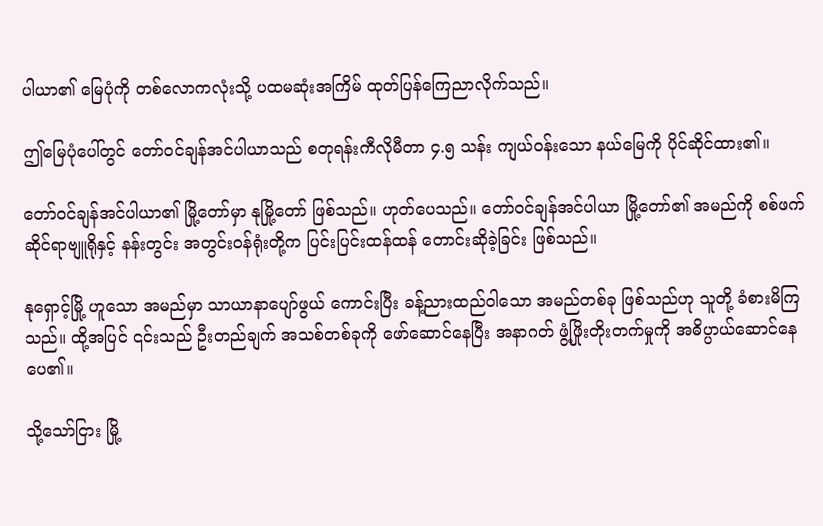ပါယာ၏ မြေပုံကို တစ်လောကလုံးသို့ ပထမဆုံးအကြိမ် ထုတ်ပြန်ကြေညာလိုက်သည်။

ဤမြေပုံပေါ်တွင် တော်ဝင်ချန်အင်ပါယာသည် စတုရန်းကီလိုမီတာ ၄.၅ သန်း ကျယ်ဝန်းသော နယ်မြေကို ပိုင်ဆိုင်ထား၏။

တော်ဝင်ချန်အင်ပါယာ၏ မြို့တော်မှာ နုမြို့တော် ဖြစ်သည်။ ဟုတ်ပေသည်။ တော်ဝင်ချန်အင်ပါယာ မြို့တော်၏ အမည်ကို စစ်ဖက်ဆိုင်ရာဗျူရိုနှင့် နန်းတွင်း အတွင်းဝန်ရုံးတို့က ပြင်းပြင်းထန်ထန် တောင်းဆိုခဲ့ခြင်း ဖြစ်သည်။

နုရှောင့်မြို့ ဟူသော အမည်မှာ သာယာနာပျော်ဖွယ် ကောင်းပြီး ခန့်ညားထည်ဝါသော အမည်တစ်ခု ဖြစ်သည်ဟု သူတို့ ခံစားမိကြသည်။ ထို့အပြင် ၎င်းသည် ဦးတည်ချက် အသစ်တစ်ခုကို ဖော်ဆောင်နေပြီး အနာဂတ် ဖွံ့ဖြိုးတိုးတက်မှုကို အဓိပ္ပာယ်ဆောင်နေပေ၏။

သို့သော်ငြား မြို့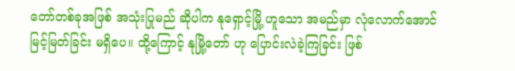တော်တစ်ခုအဖြစ် အသုံးပြုမည် ဆိုပါက နုရှောင့်မြို့ ဟူသော အမည်မှာ လုံလောက်အောင် မြင့်မြတ်ခြင်း မရှိပေ။ ထို့ကြောင့် နုမြို့တော် ဟု ပြောင်းလဲခဲ့ကြခြင်း ဖြစ်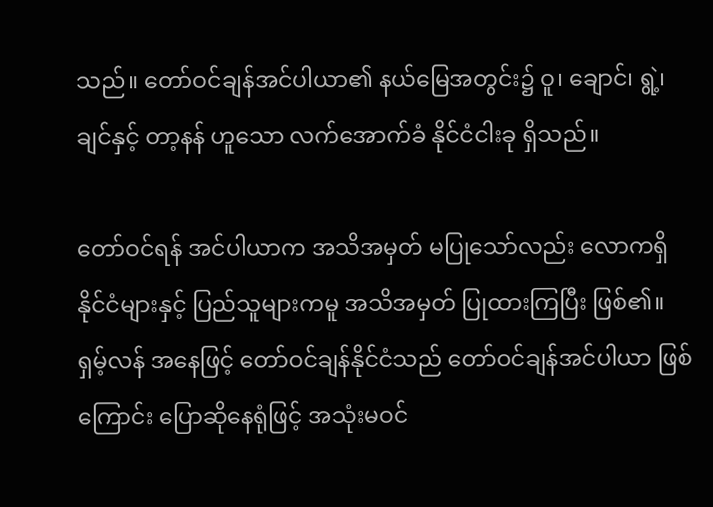သည်။ တော်ဝင်ချန်အင်ပါယာ၏ နယ်မြေအတွင်း၌ ဝူ၊ ချောင်၊ ရွဲ့၊ ချင်နှင့် တာ့နန် ဟူသော လက်အောက်ခံ နိုင်ငံငါးခု ရှိသည်။

တော်ဝင်ရန် အင်ပါယာက အသိအမှတ် မပြုသော်လည်း လောကရှိ နိုင်ငံများနှင့် ပြည်သူများကမူ အသိအမှတ် ပြုထားကြပြီး ဖြစ်၏။ ရှမ့်လန် အနေဖြင့် တော်ဝင်ချန်နိုင်ငံသည် တော်ဝင်ချန်အင်ပါယာ ဖြစ်ကြောင်း ပြောဆိုနေရုံဖြင့် အသုံးမဝင်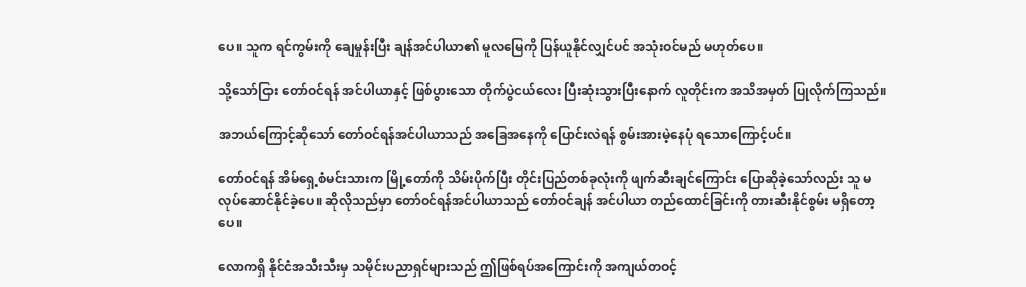ပေ။ သူက ရင်ကွမ်းကို ချေမှုန်းပြီး ချန်အင်ပါယာ၏ မူလမြေကို ပြန်ယူနိုင်လျှင်ပင် အသုံးဝင်မည် မဟုတ်ပေ။

သို့သော်ငြား တော်ဝင်ရန် အင်ပါယာနှင့် ဖြစ်ပွားသော တိုက်ပွဲငယ်လေး ပြီးဆုံးသွားပြီးနောက် လူတိုင်းက အသိအမှတ် ပြုလိုက်ကြသည်။

အဘယ်ကြောင့်ဆိုသော် တော်ဝင်ရန်အင်ပါယာသည် အခြေအနေကို ပြောင်းလဲရန် စွမ်းအားမဲ့နေပုံ ရသောကြောင့်ပင်။

တော်ဝင်ရန် အိမ်ရှေ့စံမင်းသားက မြို့တော်ကို သိမ်းပိုက်ပြီး တိုင်းပြည်တစ်ခုလုံးကို ဖျက်ဆီးချင်ကြောင်း ပြောဆိုခဲ့သော်လည်း သူ မလုပ်ဆောင်နိုင်ခဲ့ပေ။ ဆိုလိုသည်မှာ တော်ဝင်ရန်အင်ပါယာသည် တော်ဝင်ချန် အင်ပါယာ တည်ထောင်ခြင်းကို တားဆီးနိုင်စွမ်း မရှိတော့ပေ။

လောကရှိ နိုင်ငံအသီးသီးမှ သမိုင်းပညာရှင်များသည် ဤဖြစ်ရပ်အကြောင်းကို အကျယ်တဝင့်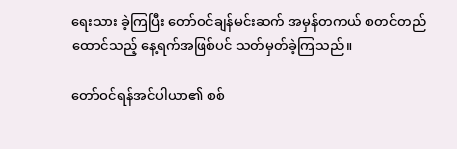ရေးသား ခဲ့ကြပြီး တော်ဝင်ချန်မင်းဆက် အမှန်တကယ် စတင်တည်ထောင်သည့် နေ့ရက်အဖြစ်ပင် သတ်မှတ်ခဲ့ကြသည်။

တော်ဝင်ရန်အင်ပါယာ၏ စစ်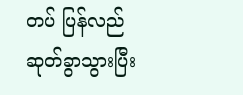တပ် ပြန်လည် ဆုတ်ခွာသွားပြီး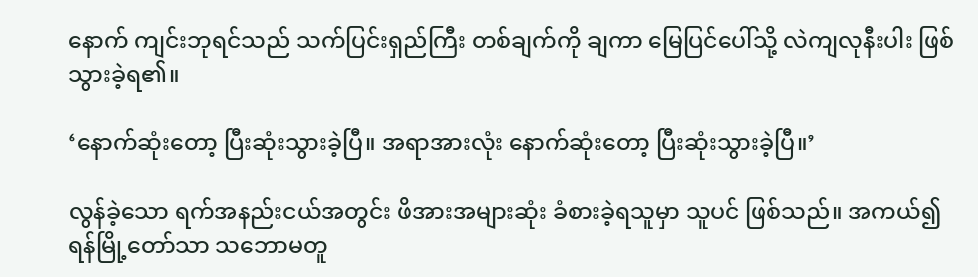နောက် ကျင်းဘုရင်သည် သက်ပြင်းရှည်ကြီး တစ်ချက်ကို ချကာ မြေပြင်ပေါ်သို့ လဲကျလုနီးပါး ဖြစ်သွားခဲ့ရ၏။

‘နောက်ဆုံးတော့ ပြီးဆုံးသွားခဲ့ပြီ။ အရာအားလုံး နောက်ဆုံးတော့ ပြီးဆုံးသွားခဲ့ပြီ။’

လွန်ခဲ့သော ရက်အနည်းငယ်အတွင်း ဖိအားအများဆုံး ခံစားခဲ့ရသူမှာ သူပင် ဖြစ်သည်။ အကယ်၍ ရန်မြို့တော်သာ သဘောမတူ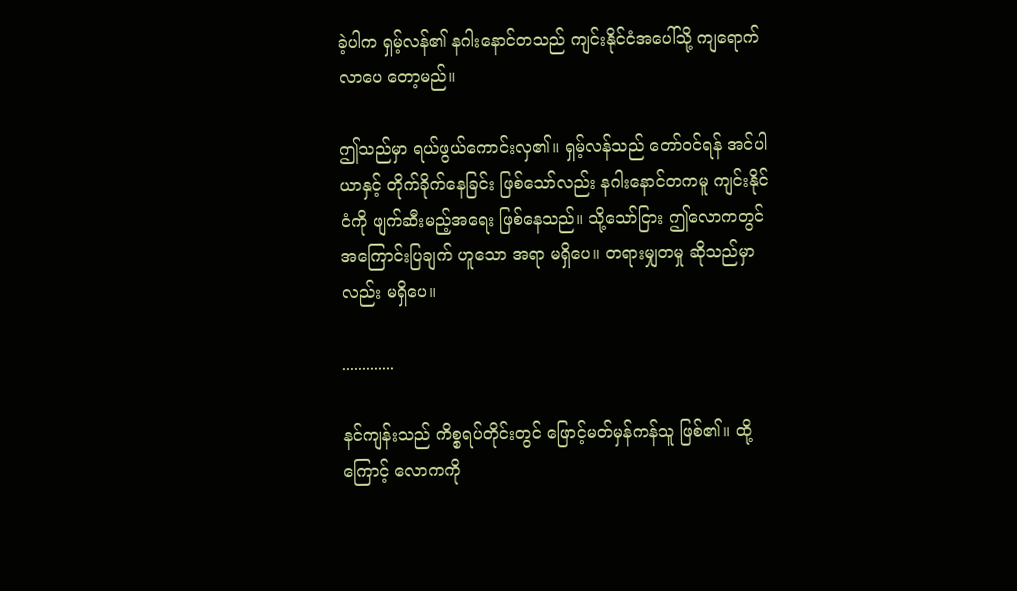ခဲ့ပါက ရှမ့်လန်၏ နဂါးနောင်တသည် ကျင်းနိုင်ငံအပေါ်သို့ ကျရောက်လာပေ တော့မည်။

ဤသည်မှာ ရယ်ဖွယ်ကောင်းလှ၏။ ရှမ့်လန်သည် တော်ဝင်ရန် အင်ပါယာနှင့် တိုက်ခိုက်နေခြင်း ဖြစ်သော်လည်း နဂါးနောင်တကမူ ကျင်းနိုင်ငံကို ဖျက်ဆီးမည့်အရေး ဖြစ်နေသည်။ သို့သော်ငြား ဤလောကတွင် အကြောင်းပြချက် ဟူသော အရာ မရှိပေ။ တရားမျှတမှု ဆိုသည်မှာလည်း မရှိပေ။

.............

နင်ကျန်းသည် ကိစ္စရပ်တိုင်းတွင် ဖြောင့်မတ်မှန်ကန်သူ ဖြစ်၏။ ထို့ကြောင့် လောကကို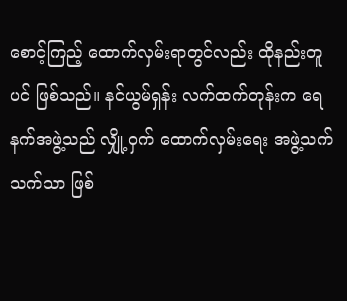စောင့်ကြည့် ထောက်လှမ်းရာတွင်လည်း ထိုနည်းတူပင် ဖြစ်သည်။ နင်ယွမ်ရှန်း လက်ထက်တုန်းက ရေနက်အဖွဲ့သည် လျှို့ဝှက် ထောက်လှမ်းရေး အဖွဲ့သက်သက်သာ ဖြစ်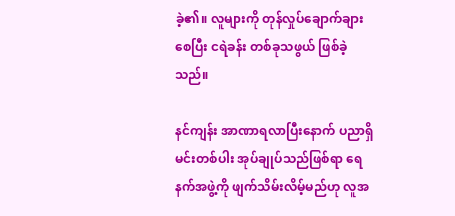ခဲ့၏။ လူများကို တုန်လှုပ်ချောက်ချားစေပြီး ငရဲခန်း တစ်ခုသဖွယ် ဖြစ်ခဲ့သည်။

နင်ကျန်း အာဏာရလာပြီးနောက် ပညာရှိမင်းတစ်ပါး အုပ်ချုပ်သည်ဖြစ်ရာ ရေနက်အဖွဲ့ကို ဖျက်သိမ်းလိမ့်မည်ဟု လူအ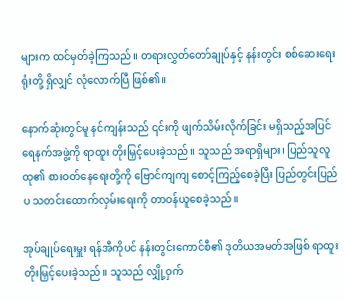များက ထင်မှတ်ခဲ့ကြသည်။ တရားလွှတ်တော်ချုပ်နှင့် နန်းတွင်း စစ်ဆေးရေးရုံးတို့ ရှိလျှင် လုံလောက်ပြီ ဖြစ်၏။

နောက်ဆုံးတွင်မူ နင်ကျန်းသည် ၎င်းကို ဖျက်သိမ်းလိုက်ခြင်း မရှိသည့်အပြင် ရေနက်အဖွဲ့ကို ရာထူး တိုးမြှင့်ပေးခဲ့သည်။ သူသည် အရာရှိများ၊ ပြည်သူလူထု၏ စားဝတ်နေရေးတို့ကို ဗြောင်ကျကျ စောင့်ကြည့်စေခဲ့ပြီး ပြည်တွင်းပြည်ပ သတင်းထောက်လှမ်းရေးကို တာဝန်ယူစေခဲ့သည်။

အုပ်ချုပ်ရေးမှူး ရန်အီကိုပင် နန်းတွင်းကောင်စီ၏ ဒုတိယအမတ်အဖြစ် ရာထူးတိုးမြှင့်ပေးခဲ့သည်။ သူသည် လျှို့ဝှက်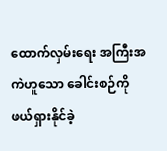ထောက်လှမ်းရေး အကြီးအကဲဟူသော ခေါင်းစဉ်ကို ဖယ်ရှားနိုင်ခဲ့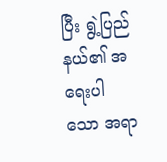ပြီး ရွဲ့ပြည်နယ်၏ အရေးပါသော အရာ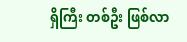ရှိကြီး တစ်ဦး ဖြစ်လာ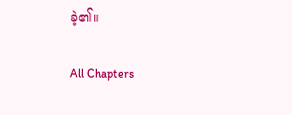ခဲ့၏။

All Chapters